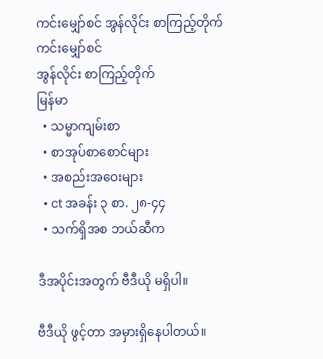ကင်းမျှော်စင် အွန်လိုင်း စာကြည့်တိုက်
ကင်းမျှော်စင်
အွန်လိုင်း စာကြည့်တိုက်
မြန်မာ
  • သမ္မာကျမ်းစာ
  • စာအုပ်စာစောင်များ
  • အစည်းအဝေးများ
  • ct အခန်း ၃ စာ. ၂၈-၄၄
  • သက်ရှိအစ ဘယ်ဆီက

ဒီအပိုင်းအတွက် ဗီဒီယို မရှိပါ။

ဗီဒီယို ဖွင့်တာ အမှားရှိနေပါတယ်။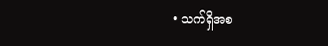• သက်ရှိအစ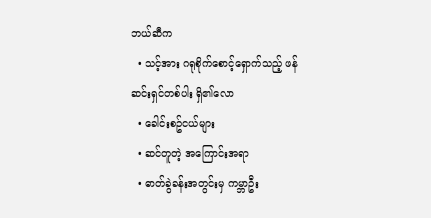ဘယ်ဆီက
  • သင့်အား ဂရုစိုက်စောင့်ရှောက်သည့် ဖန်ဆင်းရှင်တစ်ပါး ရှိ၏လော
  • ခေါင်းစဥ်ငယ်များ
  • ဆင်တူတဲ့ အကြောင်းအရာ
  • ဓာတ်ခွဲခန်းအတွင်းမှ ကမ္ဘာဦး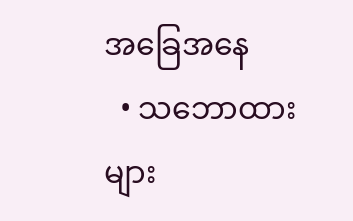အခြေအနေ
  • သဘောထားများ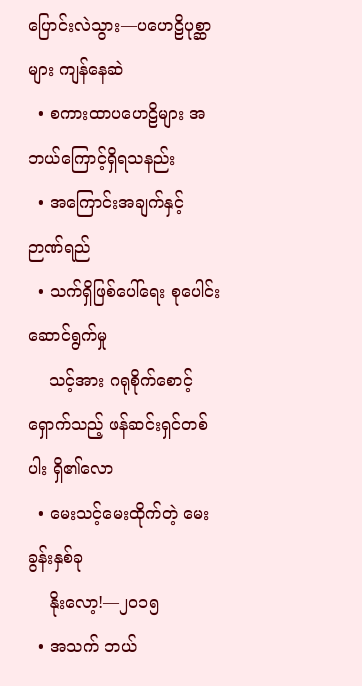ပြောင်းလဲသွား—ပဟေဠိပုစ္ဆာများ ကျန်နေဆဲ
  • စကားထာပဟေဠိများ အဘယ်ကြောင့်ရှိရသနည်း
  • အကြောင်းအချက်နှင့် ဉာဏ်ရည်
  • သက်ရှိဖြစ်ပေါ်ရေး စုပေါင်းဆောင်ရွက်မှု
    သင့်အား ဂရုစိုက်စောင့်ရှောက်သည့် ဖန်ဆင်းရှင်တစ်ပါး ရှိ၏လော
  • မေးသင့်မေးထိုက်တဲ့ မေးခွန်းနှစ်ခု
    နိုးလော့!—၂၀၁၅
  • အသက် ဘယ်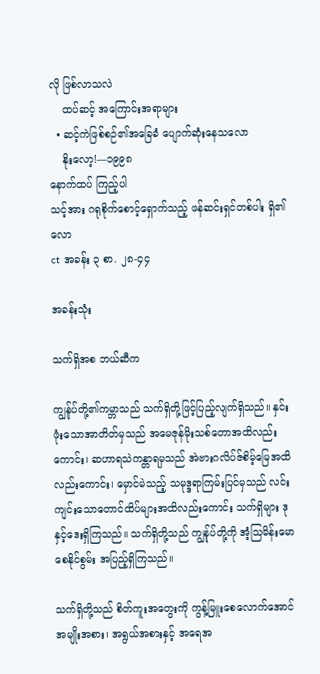လို ဖြစ်လာသလဲ
    ထပ်ဆင့် အကြောင်းအရာများ
  • ဆင့်ကဲဖြစ်စဉ်၏အခြေခံ ပျောက်ဆုံးနေသလော
    နိုးလော့!—၁၉၉၈
နောက်ထပ် ကြည့်ပါ
သင့်အား ဂရုစိုက်စောင့်ရှောက်သည့် ဖန်ဆင်းရှင်တစ်ပါး ရှိ၏လော
ct အခန်း ၃ စာ. ၂၈-၄၄

အခန်းသုံး

သက်ရှိအစ ဘယ်ဆီက

ကျွန်ုပ်တို့၏ကမ္ဘာသည် သက်ရှိတို့ဖြင့်ပြည့်လျက်ရှိသည်။ နှင်းဖုံးသောအာတိတ်မှသည် အမေဇုန်မိုးသစ်တောအထိလည်းကောင်း၊ ဆဟာရသဲကန္တာရမှသည် အဲဗားဂလိပ်ဇ်စိမ့်မြေအထိလည်းကောင်း၊ မှောင်မဲသည့် သမုဒ္ဒရာကြမ်းပြင်မှသည် လင်းကျင်းသောတောင်ထိပ်များအထိလည်းကောင်း သက်ရှိများ ဒုနှင့်ဒေးရှိကြသည်။ သက်ရှိတို့သည် ကျွန်ုပ်တို့ကို အံ့သြမိန်းမောစေနိုင်စွမ်း အပြည့်ရှိကြသည်။

သက်ရှိတို့သည် စိတ်ကူးအတွေးကို ကွန့်မြူးစေလောက်အောင် အမျိုးအစား၊ အရွယ်အစားနှင့် အရေအ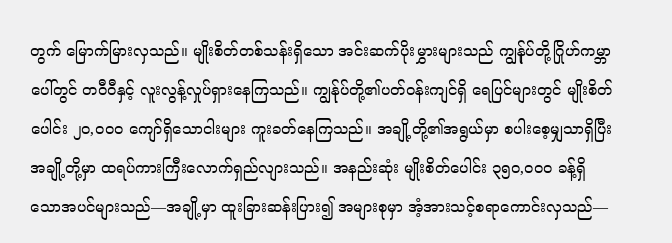တွက် မြောက်မြားလှသည်။ မျိုးစိတ်တစ်သန်းရှိသော အင်းဆက်ပိုးမွှားများသည် ကျွန်ုပ်တို့ဂြိုဟ်ကမ္ဘာပေါ်တွင် တဝီဝီနှင့် လူးလွန့်လှုပ်ရှားနေကြသည်။ ကျွန်ုပ်တို့၏ပတ်ဝန်းကျင်ရှိ ရေပြင်များတွင် မျိုးစိတ်ပေါင်း ၂၀,၀၀၀ ကျော်ရှိသောငါးများ ကူးခတ်နေကြသည်။ အချို့တို့၏အရွယ်မှာ စပါးစေ့မျှသာရှိပြီး အချို့တို့မှာ ထရပ်ကားကြီးလောက်ရှည်လျားသည်။ အနည်းဆုံး မျိုးစိတ်ပေါင်း ၃၅၀,၀၀၀ ခန့်ရှိသောအပင်များသည်—အချို့မှာ ထူးခြားဆန်းပြား၍ အများစုမှာ အံ့အားသင့်စရာကောင်းလှသည်—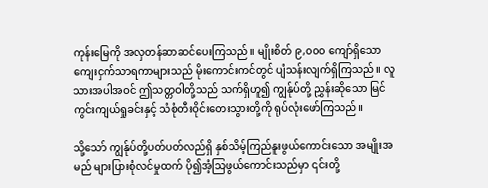ကုန်းမြေကို အလှတန်ဆာဆင်ပေးကြသည်။ မျိုးစိတ် ၉,၀၀၀ ကျော်ရှိသော ကျေးငှက်သာရကာများသည် မိုးကောင်းကင်တွင် ပျံသန်းလျက်ရှိကြသည်။ လူသားအပါအဝင် ဤသတ္တဝါတို့သည် သက်ရှိဟူ၍ ကျွန်ုပ်တို့ ညွှန်းဆိုသော မြင်ကွင်းကျယ်ရှုခင်းနှင့် သံစုံတီးဝိုင်းတေးသွားတို့ကို ရုပ်လုံးဖော်ကြသည်။

သို့သော် ကျွန်ုပ်တို့ပတ်ပတ်လည်ရှိ နှစ်သိမ့်ကြည်နူးဖွယ်ကောင်းသော အမျိုးအမည် များပြားစုံလင်မှုထက် ပို၍အံ့သြဖွယ်ကောင်းသည်မှာ ၎င်းတို့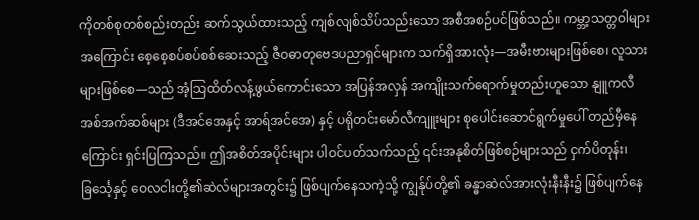ကိုတစ်စုတစ်စည်းတည်း ဆက်သွယ်ထားသည့် ကျစ်လျစ်သိပ်သည်းသော အစီအစဉ်ပင်ဖြစ်သည်။ ကမ္ဘာ့သတ္တဝါများအကြောင်း စေ့စေ့စပ်စပ်စစ်ဆေးသည့် ဇီဝဓာတုဗေဒပညာရှင်များက သက်ရှိအားလုံး—အမီးဗားများဖြစ်စေ၊ လူသားများဖြစ်စေ—သည် အံ့သြထိတ်လန့်ဖွယ်ကောင်းသော အပြန်အလှန် အကျိုးသက်ရောက်မှုတည်းဟူသော နျူကလီအစ်အက်ဆစ်များ (ဒီအင်အေနှင့် အာရ်အင်အေ) နှင့် ပရိုတင်းမော်လီကျူးများ စုပေါင်းဆောင်ရွက်မှုပေါ် တည်မှီနေကြောင်း ရှင်းပြကြသည်။ ဤအစိတ်အပိုင်းများ ပါဝင်ပတ်သက်သည့် ၎င်းအနုစိတ်ဖြစ်စဉ်များသည် ငှက်ပိတုန်း၊ ခြင်္သေ့နှင့် ဝေလငါးတို့၏ဆဲလ်များအတွင်း၌ ဖြစ်ပျက်နေသကဲ့သို့ ကျွန်ုပ်တို့၏ ခန္ဓာဆဲလ်အားလုံးနီးနီး၌ ဖြစ်ပျက်နေ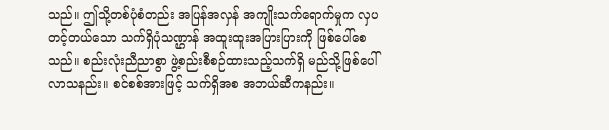သည်။ ဤသို့တစ်ပုံစံတည်း အပြန်အလှန် အကျိုးသက်ရောက်မှုက လှပတင့်တယ်သော သက်ရှိပုံသဏ္ဌာန် အထူးထူးအပြားပြားကို ဖြစ်ပေါ်စေသည်။ စည်းလုံးညီညာစွာ ဖွဲ့စည်းစီစဉ်ထားသည့်သက်ရှိ မည်သို့ဖြစ်ပေါ်လာသနည်း။ စင်စစ်အားဖြင့် သက်ရှိအစ အဘယ်ဆီကနည်း။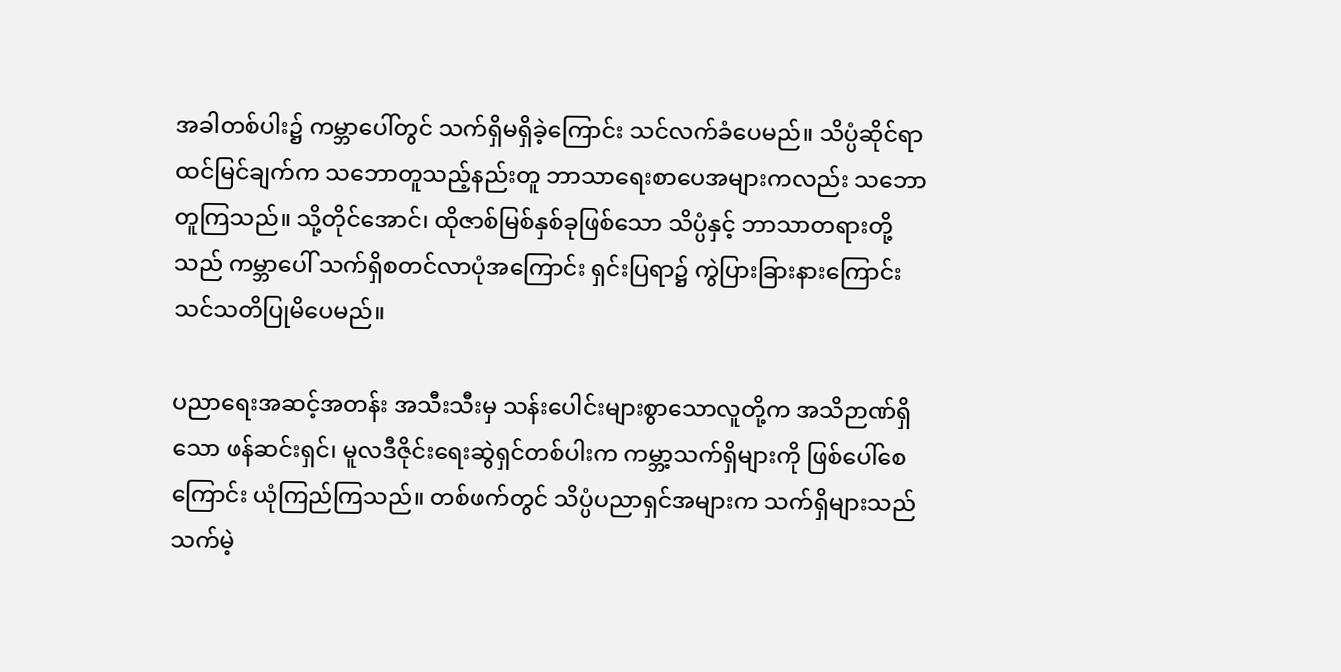အခါတစ်ပါး၌ ကမ္ဘာပေါ်တွင် သက်ရှိမရှိခဲ့ကြောင်း သင်လက်ခံပေမည်။ သိပ္ပံဆိုင်ရာထင်မြင်ချက်က သဘောတူသည့်နည်းတူ ဘာသာရေးစာပေအများကလည်း သဘောတူကြသည်။ သို့တိုင်အောင်၊ ထိုဇာစ်မြစ်နှစ်ခုဖြစ်သော သိပ္ပံနှင့် ဘာသာတရားတို့သည် ကမ္ဘာပေါ် သက်ရှိစတင်လာပုံအကြောင်း ရှင်းပြရာ၌ ကွဲပြားခြားနားကြောင်း သင်သတိပြုမိပေမည်။

ပညာရေးအဆင့်အတန်း အသီးသီးမှ သန်းပေါင်းများစွာသောလူတို့က အသိဉာဏ်ရှိသော ဖန်ဆင်းရှင်၊ မူလဒီဇိုင်းရေးဆွဲရှင်တစ်ပါးက ကမ္ဘာ့သက်ရှိများကို ဖြစ်ပေါ်စေကြောင်း ယုံကြည်ကြသည်။ တစ်ဖက်တွင် သိပ္ပံပညာရှင်အများက သက်ရှိများသည် သက်မဲ့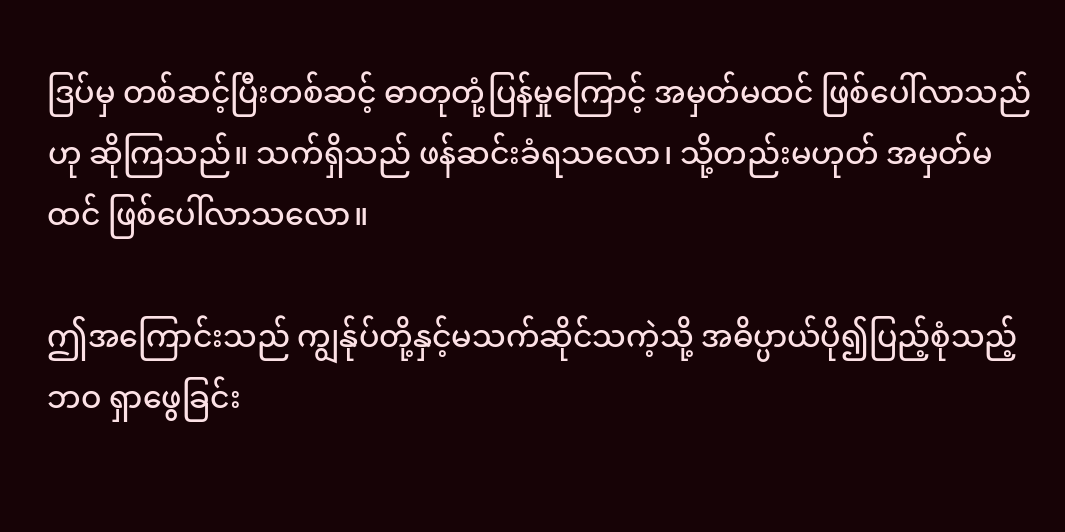ဒြပ်မှ တစ်ဆင့်ပြီးတစ်ဆင့် ဓာတုတုံ့ပြန်မှုကြောင့် အမှတ်မထင် ဖြစ်ပေါ်လာသည်ဟု ဆိုကြသည်။ သက်ရှိသည် ဖန်ဆင်းခံရသလော၊ သို့တည်းမဟုတ် အမှတ်မထင် ဖြစ်ပေါ်လာသလော။

ဤအကြောင်းသည် ကျွန်ုပ်တို့နှင့်မသက်ဆိုင်သကဲ့သို့ အဓိပ္ပာယ်ပို၍ပြည့်စုံသည့်ဘဝ ရှာဖွေခြင်း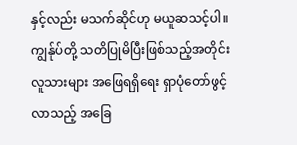နှင့်လည်း မသက်ဆိုင်ဟု မယူဆသင့်ပါ။ ကျွန်ုပ်တို့ သတိပြုမိပြီးဖြစ်သည့်အတိုင်း လူသားများ အဖြေရရှိရေး ရှာပုံတော်ဖွင့်လာသည့် အခြေ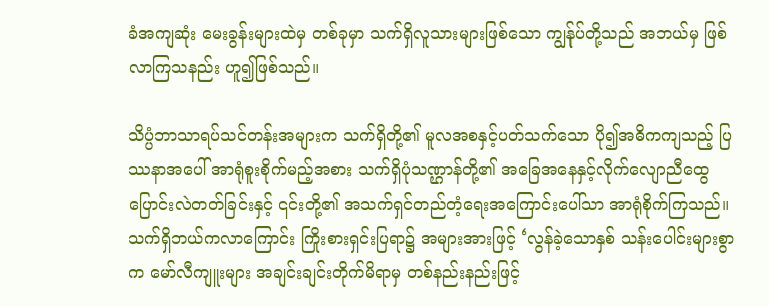ခံအကျဆုံး မေးခွန်းများထဲမှ တစ်ခုမှာ သက်ရှိလူသားများဖြစ်သော ကျွန်ုပ်တို့သည် အဘယ်မှ ဖြစ်လာကြသနည်း ဟူ၍ဖြစ်သည်။

သိပ္ပံဘာသာရပ်သင်တန်းအများက သက်ရှိတို့၏ မူလအစနှင့်ပတ်သက်သော ပို၍အဓိကကျသည့် ပြဿနာအပေါ် အာရုံစူးစိုက်မည့်အစား သက်ရှိပုံသဏ္ဌာန်တို့၏ အခြေအနေနှင့်လိုက်လျောညီထွေ ပြောင်းလဲတတ်ခြင်းနှင့် ၎င်းတို့၏ အသက်ရှင်တည်တံ့ရေးအကြောင်းပေါ်သာ အာရုံစိုက်ကြသည်။ သက်ရှိဘယ်ကလာကြောင်း ကြိုးစားရှင်းပြရာ၌ အများအားဖြင့် ‘လွန်ခဲ့သောနှစ် သန်းပေါင်းများစွာက မော်လီကျူးများ အချင်းချင်းတိုက်မိရာမှ တစ်နည်းနည်းဖြင့်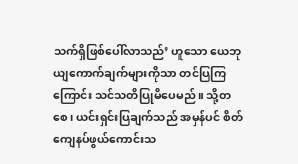သက်ရှိဖြစ်ပေါ်လာသည်’ ဟူသော ယေဘုယျကောက်ချက်များကိုသာ တင်ပြကြကြောင်း သင်သတိပြုမိပေမည်။ သို့တစေ၊ ယင်းရှင်းပြချက်သည် အမှန်ပင် စိတ်ကျေနပ်ဖွယ်ကောင်းသ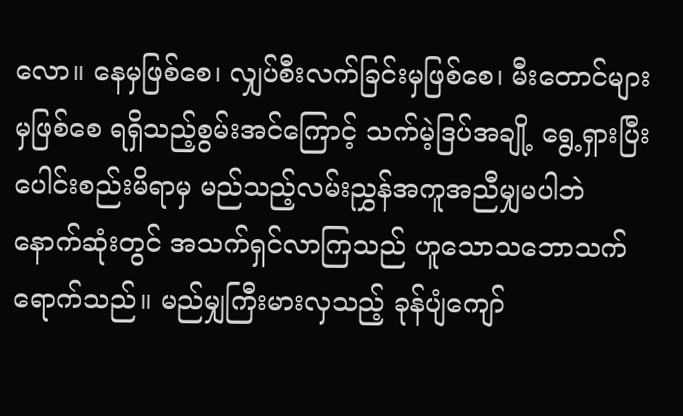လော။ နေမှဖြစ်စေ၊ လျှပ်စီးလက်ခြင်းမှဖြစ်စေ၊ မီးတောင်များမှဖြစ်စေ ရရှိသည့်စွမ်းအင်ကြောင့် သက်မဲ့ဒြပ်အချို့ ရွေ့ရှားပြီး ပေါင်းစည်းမိရာမှ မည်သည့်လမ်းညွှန်အကူအညီမျှမပါဘဲ နောက်ဆုံးတွင် အသက်ရှင်လာကြသည် ဟူသောသဘောသက်ရောက်သည်။ မည်မျှကြီးမားလှသည့် ခုန်ပျံကျော်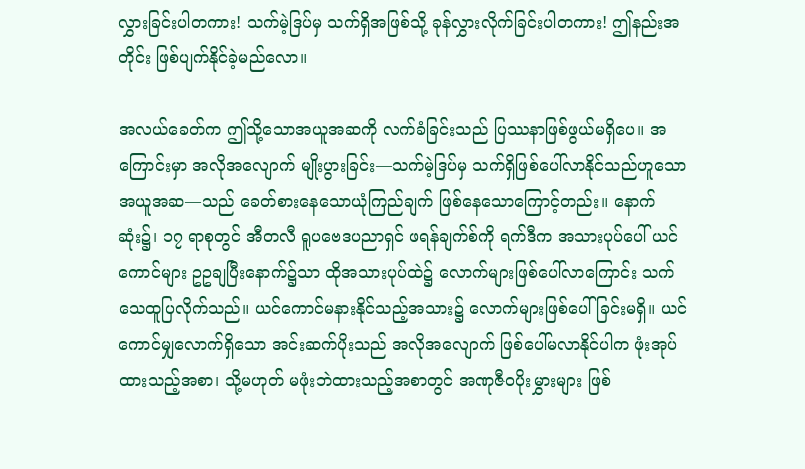လွှားခြင်းပါတကား! သက်မဲ့ဒြပ်မှ သက်ရှိအဖြစ်သို့ ခုန်လွှားလိုက်ခြင်းပါတကား! ဤနည်းအတိုင်း ဖြစ်ပျက်နိုင်ခဲ့မည်လော။

အလယ်ခေတ်က ဤသို့သောအယူအဆကို လက်ခံခြင်းသည် ပြဿနာဖြစ်ဖွယ်မရှိပေ။ အကြောင်းမှာ အလိုအလျောက် မျိုးပွားခြင်း—သက်မဲ့ဒြပ်မှ သက်ရှိဖြစ်ပေါ်လာနိုင်သည်ဟူသော အယူအဆ—သည် ခေတ်စားနေသောယုံကြည်ချက် ဖြစ်နေသောကြောင့်တည်း။ နောက်ဆုံး၌၊ ၁၇ ရာစုတွင် အီတလီ ရူပဗေဒပညာရှင် ဖရန်ချက်စ်ကို ရက်ဒီက အသားပုပ်ပေါ် ယင်ကောင်များ ဥဥချပြီးနောက်၌သာ ထိုအသားပုပ်ထဲ၌ လောက်များဖြစ်ပေါ်လာကြောင်း သက်သေထူပြလိုက်သည်။ ယင်ကောင်မနားနိုင်သည့်အသား၌ လောက်များဖြစ်ပေါ်ခြင်းမရှိ။ ယင်ကောင်မျှလောက်ရှိသော အင်းဆက်ပိုးသည် အလိုအလျောက် ဖြစ်ပေါ်မလာနိုင်ပါက ဖုံးအုပ်ထားသည့်အစာ၊ သို့မဟုတ် မဖုံးဘဲထားသည့်အစာတွင် အဏုဇီဝပိုးမွှားများ ဖြစ်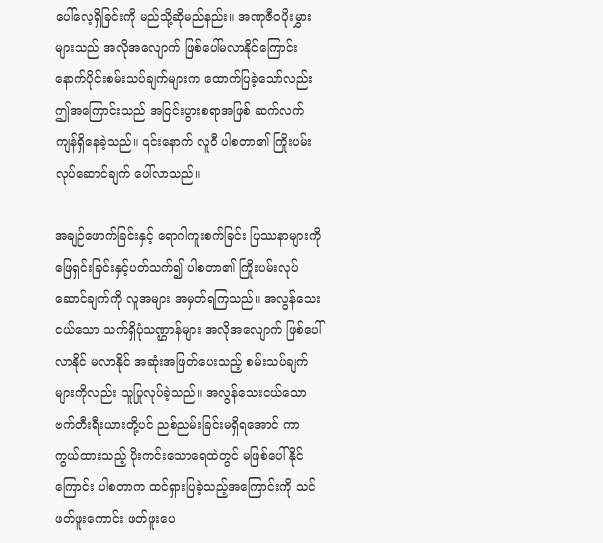ပေါ်လေ့ရှိခြင်းကို မည်သို့ဆိုမည်နည်း။ အဏုဇီဝပိုးမွှားများသည် အလိုအလျောက် ဖြစ်ပေါ်မလာနိုင်ကြောင်း နောက်ပိုင်းစမ်းသပ်ချက်များက ထောက်ပြခဲ့သော်လည်း ဤအကြောင်းသည် အငြင်းပွားစရာအဖြစ် ဆက်လက်ကျန်ရှိနေခဲ့သည်။ ၎င်းနောက် လူဝီ ပါစတာ၏ ကြိုးပမ်းလုပ်ဆောင်ချက် ပေါ်လာသည်။

အချဉ်ဖောက်ခြင်းနှင့် ရောဂါကူးစက်ခြင်း ပြဿနာများကို ဖြေရှင်းခြင်းနှင့်ပတ်သက်၍ ပါစတာ၏ ကြိုးပမ်းလုပ်ဆောင်ချက်ကို လူအများ အမှတ်ရကြသည်။ အလွန်သေးငယ်သော သက်ရှိပုံသဏ္ဌာန်များ အလိုအလျောက် ဖြစ်ပေါ်လာနိုင် မလာနိုင် အဆုံးအဖြတ်ပေးသည့် စမ်းသပ်ချက်များကိုလည်း သူပြုလုပ်ခဲ့သည်။ အလွန်သေးငယ်သော ဗက်တီးရီးယားတို့ပင် ညစ်ညမ်းခြင်းမရှိရအောင် ကာကွယ်ထားသည့် ပိုးကင်းသောရေထဲတွင် မဖြစ်ပေါ်နိုင်ကြောင်း ပါစတာက ထင်ရှားပြခဲ့သည့်အကြောင်းကို သင်ဖတ်ဖူးကောင်း ဖတ်ဖူးပေ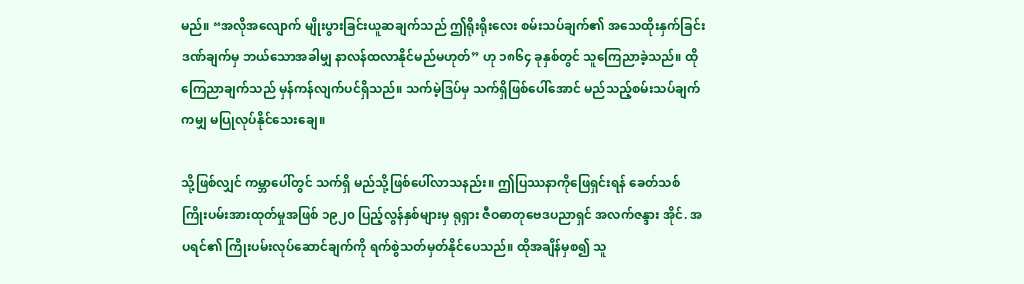မည်။ “အလိုအလျောက် မျိုးပွားခြင်းယူဆချက်သည် ဤရိုးရိုးလေး စမ်းသပ်ချက်၏ အသေထိုးနှက်ခြင်းဒဏ်ချက်မှ ဘယ်သောအခါမျှ နာလန်ထလာနိုင်မည်မဟုတ်” ဟု ၁၈၆၄ ခုနှစ်တွင် သူကြေညာခဲ့သည်။ ထိုကြေညာချက်သည် မှန်ကန်လျက်ပင်ရှိသည်။ သက်မဲ့ဒြပ်မှ သက်ရှိဖြစ်ပေါ်အောင် မည်သည့်စမ်းသပ်ချက်ကမျှ မပြုလုပ်နိုင်သေးချေ။

သို့ဖြစ်လျှင် ကမ္ဘာပေါ်တွင် သက်ရှိ မည်သို့ဖြစ်ပေါ်လာသနည်း။ ဤပြဿနာကိုဖြေရှင်းရန် ခေတ်သစ် ကြိုးပမ်းအားထုတ်မှုအဖြစ် ၁၉၂၀ ပြည့်လွန်နှစ်များမှ ရုရှား ဇီဝဓာတုဗေဒပညာရှင် အလက်ဇန္ဒား အိုင်. အပရင်၏ ကြိုးပမ်းလုပ်ဆောင်ချက်ကို ရက်စွဲသတ်မှတ်နိုင်ပေသည်။ ထိုအချိန်မှစ၍ သူ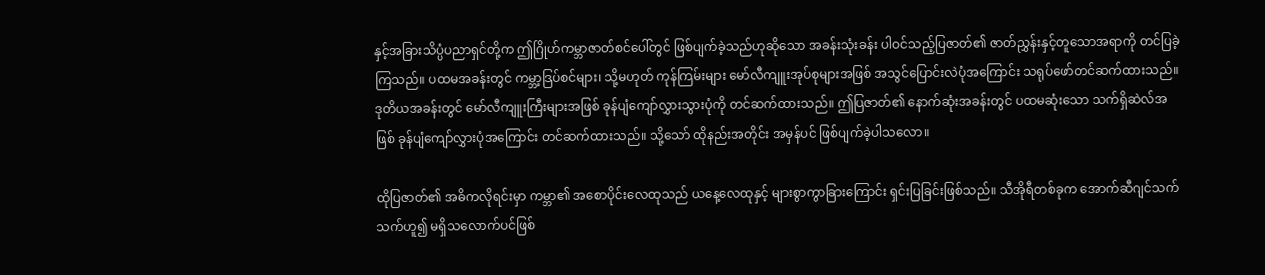နှင့်အခြားသိပ္ပံပညာရှင်တို့က ဤဂြိုဟ်ကမ္ဘာဇာတ်စင်ပေါ်တွင် ဖြစ်ပျက်ခဲ့သည်ဟုဆိုသော အခန်းသုံးခန်း ပါဝင်သည့်ပြဇာတ်၏ ဇာတ်ညွှန်းနှင့်တူသောအရာကို တင်ပြခဲ့ကြသည်။ ပထမအခန်းတွင် ကမ္ဘာ့ဒြပ်စင်များ၊ သို့မဟုတ် ကုန်ကြမ်းများ မော်လီကျူးအုပ်စုများအဖြစ် အသွင်ပြောင်းလဲပုံအကြောင်း သရုပ်ဖော်တင်ဆက်ထားသည်။ ဒုတိယအခန်းတွင် မော်လီကျူးကြီးများအဖြစ် ခုန်ပျံကျော်လွှားသွားပုံကို တင်ဆက်ထားသည်။ ဤပြဇာတ်၏ နောက်ဆုံးအခန်းတွင် ပထမဆုံးသော သက်ရှိဆဲလ်အဖြစ် ခုန်ပျံကျော်လွှားပုံအကြောင်း တင်ဆက်ထားသည်။ သို့သော် ထိုနည်းအတိုင်း အမှန်ပင် ဖြစ်ပျက်ခဲ့ပါသလော။

ထိုပြဇာတ်၏ အဓိကလိုရင်းမှာ ကမ္ဘာ၏ အစောပိုင်းလေထုသည် ယနေ့လေထုနှင့် များစွာကွာခြားကြောင်း ရှင်းပြခြင်းဖြစ်သည်။ သီအိုရီတစ်ခုက အောက်ဆီဂျင်သက်သက်ဟူ၍ မရှိသလောက်ပင်ဖြစ်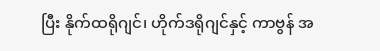ပြီး နိုက်ထရိုဂျင်၊ ဟိုက်ဒရိုဂျင်နှင့် ကာဗွန် အ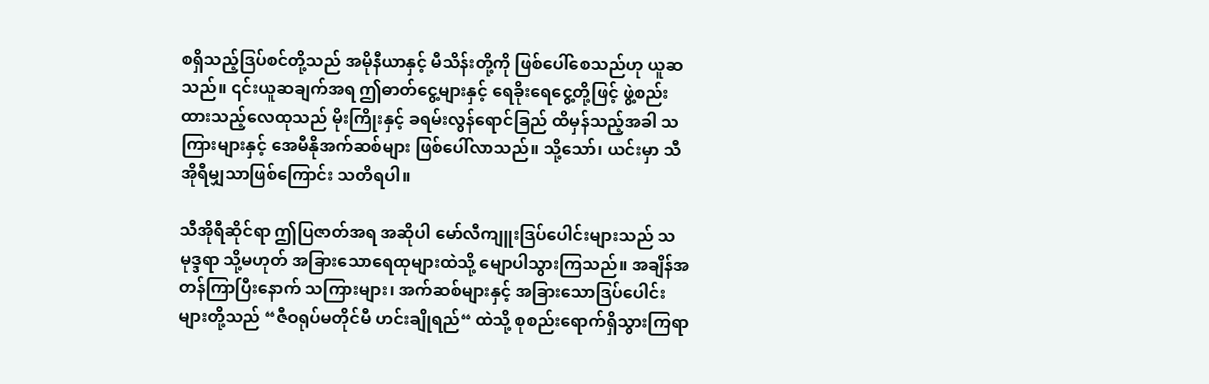စရှိသည့်ဒြပ်စင်တို့သည် အမိုနီယာနှင့် မီသိန်းတို့ကို ဖြစ်ပေါ်စေသည်ဟု ယူဆသည်။ ၎င်းယူဆချက်အရ ဤဓာတ်ငွေ့များနှင့် ရေခိုးရေငွေ့တို့ဖြင့် ဖွဲ့စည်းထားသည့်လေထုသည် မိုးကြိုးနှင့် ခရမ်းလွန်ရောင်ခြည် ထိမှန်သည့်အခါ သကြားများနှင့် အေမီနိုအက်ဆစ်များ ဖြစ်ပေါ်လာသည်။ သို့သော်၊ ယင်းမှာ သီအိုရီမျှသာဖြစ်ကြောင်း သတိရပါ။

သီအိုရီဆိုင်ရာ ဤပြဇာတ်အရ အဆိုပါ မော်လီကျူးဒြပ်ပေါင်းများသည် သမုဒ္ဒရာ သို့မဟုတ် အခြားသောရေထုများထဲသို့ မျောပါသွားကြသည်။ အချိန်အတန်ကြာပြီးနောက် သကြားများ၊ အက်ဆစ်များနှင့် အခြားသောဒြပ်ပေါင်းများတို့သည် “ဇီဝရုပ်မတိုင်မီ ဟင်းချိုရည်“ ထဲသို့ စုစည်းရောက်ရှိသွားကြရာ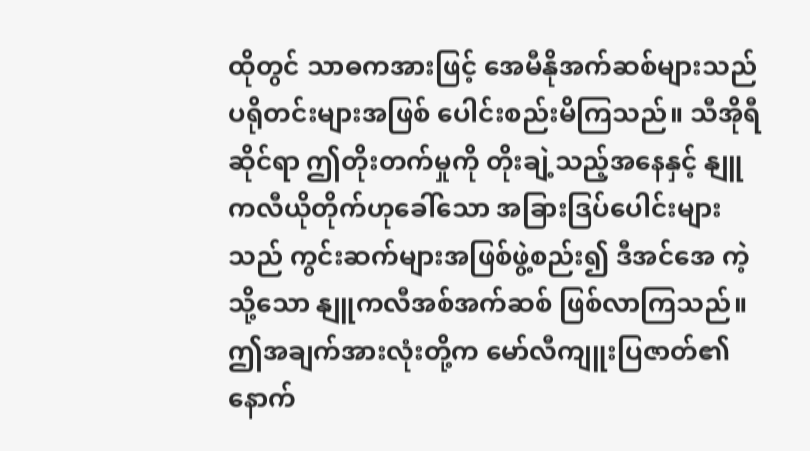ထိုတွင် သာဓကအားဖြင့် အေမီနိုအက်ဆစ်များသည် ပရိုတင်းများအဖြစ် ပေါင်းစည်းမိကြသည်။ သီအိုရီဆိုင်ရာ ဤတိုးတက်မှုကို တိုးချဲ့သည့်အနေနှင့် နျူကလီယိုတိုက်ဟုခေါ်သော အခြားဒြပ်ပေါင်းများသည် ကွင်းဆက်များအဖြစ်ဖွဲ့စည်း၍ ဒီအင်အေ ကဲ့သို့သော နျူကလီအစ်အက်ဆစ် ဖြစ်လာကြသည်။ ဤအချက်အားလုံးတို့က မော်လီကျူးပြဇာတ်၏ နောက်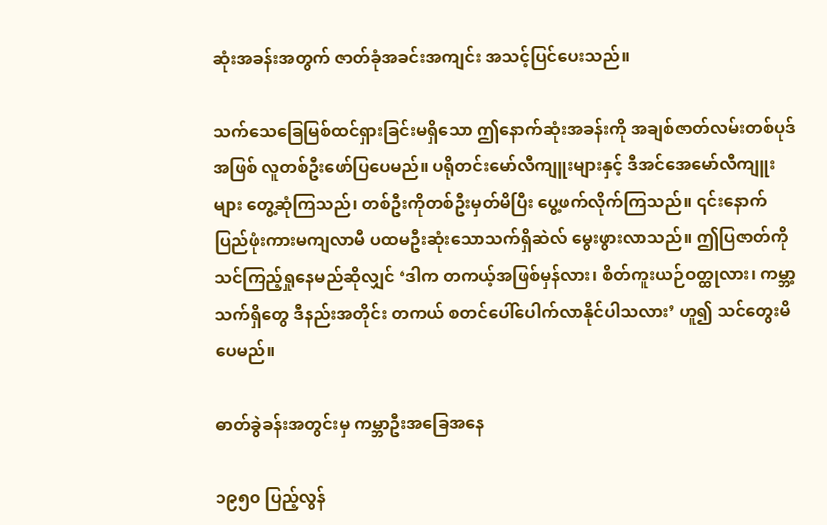ဆုံးအခန်းအတွက် ဇာတ်ခုံအခင်းအကျင်း အသင့်ပြင်ပေးသည်။

သက်သေခြေမြစ်ထင်ရှားခြင်းမရှိသော ဤနောက်ဆုံးအခန်းကို အချစ်ဇာတ်လမ်းတစ်ပုဒ်အဖြစ် လူတစ်ဦးဖော်ပြပေမည်။ ပရိုတင်းမော်လီကျူးများနှင့် ဒီအင်အေမော်လီကျူးများ တွေ့ဆုံကြသည်၊ တစ်ဦးကိုတစ်ဦးမှတ်မိပြီး ပွေ့ဖက်လိုက်ကြသည်။ ၎င်းနောက် ပြည်ဖုံးကားမကျလာမီ ပထမဦးဆုံးသောသက်ရှိဆဲလ် မွေးဖွားလာသည်။ ဤပြဇာတ်ကို သင်ကြည့်ရှုနေမည်ဆိုလျှင် ‘ဒါက တကယ့်အဖြစ်မှန်လား၊ စိတ်ကူးယဉ်ဝတ္ထုလား၊ ကမ္ဘာ့သက်ရှိတွေ ဒီနည်းအတိုင်း တကယ် စတင်ပေါ်ပေါက်လာနိုင်ပါသလား’ ဟူ၍ သင်တွေးမိပေမည်။

ဓာတ်ခွဲခန်းအတွင်းမှ ကမ္ဘာဦးအခြေအနေ

၁၉၅၀ ပြည့်လွန်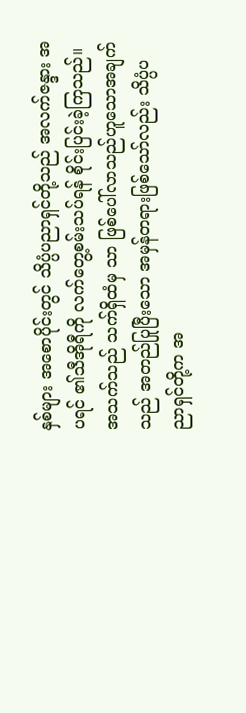နှစ်များ အစောပိုင်းတွင် သိပ္ပံပညာရှင်တို့သည် အလက်ဇန္ဒား အပရင် ၏သီအိုရီကို လက်တွေ့စမ်းသပ်ရန် စိုင်းပြင်းခဲ့ကြသည်။ အသက်သည် သက်ရှိထံမှ သာ ဖြစ်ပေါ်လာသည်ဟူသောအချက်သည် အတည်ပြုပြီးသော အမှန်တရားဖြစ်သော်လည်း သိပ္ပံပညာရှင်တို့က အ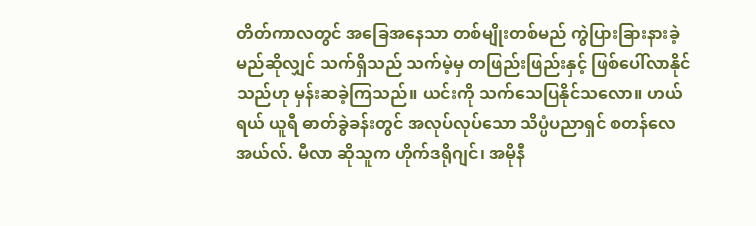တိတ်ကာလတွင် အခြေအနေသာ တစ်မျိုးတစ်မည် ကွဲပြားခြားနားခဲ့မည်ဆိုလျှင် သက်ရှိသည် သက်မဲ့မှ တဖြည်းဖြည်းနှင့် ဖြစ်ပေါ်လာနိုင်သည်ဟု မှန်းဆခဲ့ကြသည်။ ယင်းကို သက်သေပြနိုင်သလော။ ဟယ်ရယ် ယူရီ ဓာတ်ခွဲခန်းတွင် အလုပ်လုပ်သော သိပ္ပံပညာရှင် စတန်လေ အယ်လ်. မီလာ ဆိုသူက ဟိုက်ဒရိုဂျင်၊ အမိုနီ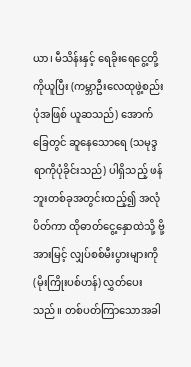ယာ၊ မီသိန်းနှင့် ရေခိုးရေငွေ့တို့ကိုယူပြီး (ကမ္ဘာဦးလေထုဖွဲ့စည်းပုံအဖြစ် ယူဆသည်) အောက်ခြေတွင် ဆူနေသောရေ (သမုဒ္ဒရာကိုပုံခိုင်းသည်) ပါရှိသည့် ဖန်ဘူးတစ်ခုအတွင်းထည့်၍ အလုံပိတ်ကာ ထိုဓာတ်ငွေ့နှောထဲသို့ ဗို့အားမြင့် လျှပ်စစ်မီးပွားများကို (မိုးကြိုးပစ်ဟန်) လွှတ်ပေးသည်။ တစ်ပတ်ကြာသောအခါ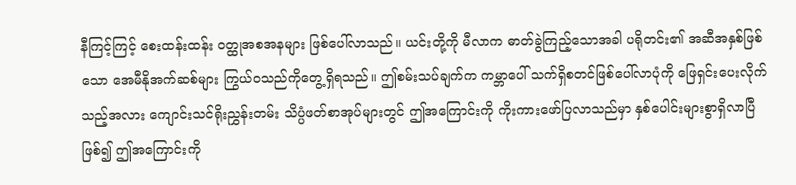နီကြင့်ကြင့် စေးထန်းထန်း ဝတ္ထုအစအနများ ဖြစ်ပေါ်လာသည်။ ယင်းတို့ကို မီလာက ဓာတ်ခွဲကြည့်သောအခါ ပရိုတင်း၏ အဆီအနှစ်ဖြစ်သော အေမီနိုအက်ဆစ်များ ကြွယ်ဝသည်ကိုတွေ့ရှိရသည်။ ဤစမ်းသပ်ချက်က ကမ္ဘာပေါ် သက်ရှိစတင်ဖြစ်ပေါ်လာပုံကို ဖြေရှင်းပေးလိုက်သည့်အလား ကျောင်းသင်ရိုးညွှန်းတမ်း သိပ္ပံဖတ်စာအုပ်များတွင် ဤအကြောင်းကို ကိုးကားဖော်ပြလာသည်မှာ နှစ်ပေါင်းများစွာရှိလာပြီဖြစ်၍ ဤအကြောင်းကို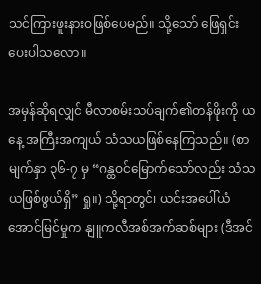သင်ကြားဖူးနားဝဖြစ်ပေမည်။ သို့သော် ဖြေရှင်းပေးပါသလော။

အမှန်ဆိုရလျှင် မီလာစမ်းသပ်ချက်၏တန်ဖိုးကို ယနေ့ အကြီးအကျယ် သံသယဖြစ်နေကြသည်။ (စာမျက်နှာ ၃၆-၇ မှ “ဂန္ထဝင်မြောက်သော်လည်း သံသယဖြစ်ဖွယ်ရှိ” ရှု။) သို့ရာတွင်၊ ယင်းအပေါ်ယံအောင်မြင်မှုက နျူကလီအစ်အက်ဆစ်များ (ဒီအင်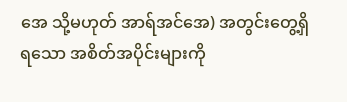အေ သို့မဟုတ် အာရ်အင်အေ) အတွင်းတွေ့ရှိရသော အစိတ်အပိုင်းများကို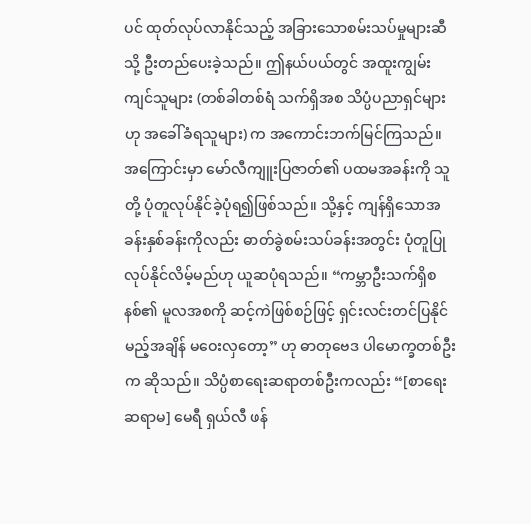ပင် ထုတ်လုပ်လာနိုင်သည့် အခြားသောစမ်းသပ်မှုများဆီသို့ ဦးတည်ပေးခဲ့သည်။ ဤနယ်ပယ်တွင် အထူးကျွမ်းကျင်သူများ (တစ်ခါတစ်ရံ သက်ရှိအစ သိပ္ပံပညာရှင်များဟု အခေါ်ခံရသူများ) က အကောင်းဘက်မြင်ကြသည်။ အကြောင်းမှာ မော်လီကျူးပြဇာတ်၏ ပထမအခန်းကို သူတို့ ပုံတူလုပ်နိုင်ခဲ့ပုံရ၍ဖြစ်သည်။ သို့နှင့် ကျန်ရှိသောအခန်းနှစ်ခန်းကိုလည်း ဓာတ်ခွဲစမ်းသပ်ခန်းအတွင်း ပုံတူပြုလုပ်နိုင်လိမ့်မည်ဟု ယူဆပုံရသည်။ “ကမ္ဘာဦးသက်ရှိစနစ်၏ မူလအစကို ဆင့်ကဲဖြစ်စဉ်ဖြင့် ရှင်းလင်းတင်ပြနိုင်မည့်အချိန် မဝေးလှတော့” ဟု ဓာတုဗေဒ ပါမောက္ခတစ်ဦးက ဆိုသည်။ သိပ္ပံစာရေးဆရာတစ်ဦးကလည်း “[စာရေးဆရာမ] မေရီ ရှယ်လီ ဖန်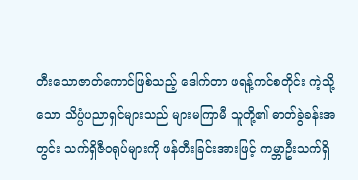တီးသောဇာတ်ကောင်ဖြစ်သည့် ဒေါက်တာ ဖရန့်ကင်စတိုင်း ကဲ့သို့သော သိပ္ပံပညာရှင်များသည် များမကြာမီ သူတို့၏ ဓာတ်ခွဲခန်းအတွင်း သက်ရှိဇီဝရုပ်များကို ဖန်တီးခြင်းအားဖြင့် ကမ္ဘာဦးသက်ရှိ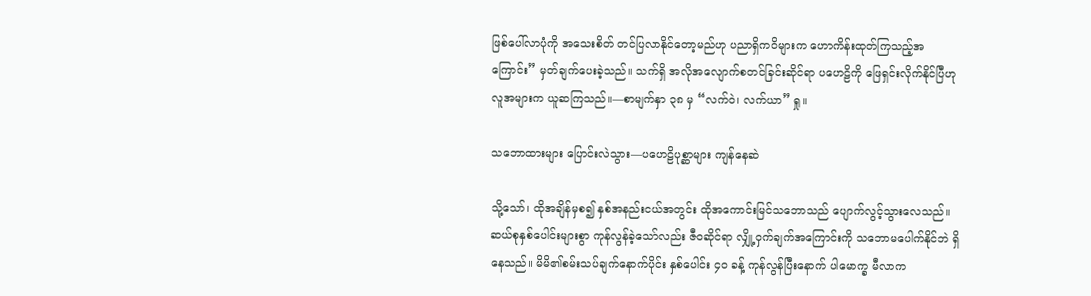ဖြစ်ပေါ်လာပုံကို အသေးစိတ် တင်ပြလာနိုင်တော့မည်ဟု ပညာရှိကဝိများက ဟောကိန်းထုတ်ကြသည့်အကြောင်း” မှတ်ချက်ပေးခဲ့သည်။ သက်ရှိ အလိုအလျောက်စတင်ခြင်းဆိုင်ရာ ပဟေဠိကို ဖြေရှင်းလိုက်နိုင်ပြီဟု လူအများက ယူဆကြသည်။—စာမျက်နှာ ၃၈ မှ “လက်ဝဲ၊ လက်ယာ” ရှု။

သဘောထားများ ပြောင်းလဲသွား—ပဟေဠိပုစ္ဆာများ ကျန်နေဆဲ

သို့သော်၊ ထိုအချိန်မှစ၍ နှစ်အနည်းငယ်အတွင်း ထိုအကောင်းမြင်သဘောသည် ပျောက်လွင့်သွားလေသည်။ ဆယ်စုနှစ်ပေါင်းများစွာ ကုန်လွန်ခဲ့သော်လည်း ဇီဝဆိုင်ရာ လျှို့ဝှက်ချက်အကြောင်းကို သဘောမပေါက်နိုင်ဘဲ ရှိနေသည်။ မိမိ၏စမ်းသပ်ချက်နောက်ပိုင်း နှစ်ပေါင်း ၄၀ ခန့် ကုန်လွန်ပြီးနောက် ပါမောက္ခ မီလာက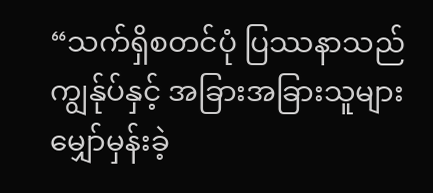“သက်ရှိစတင်ပုံ ပြဿနာသည် ကျွန်ုပ်နှင့် အခြားအခြားသူများ မျှော်မှန်းခဲ့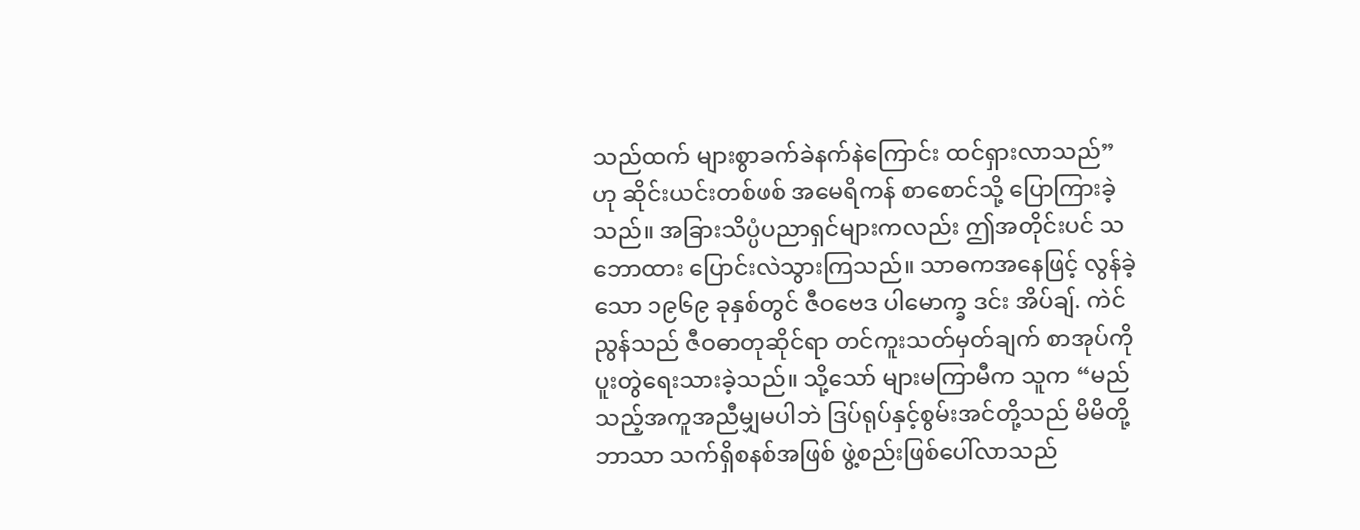သည်ထက် များစွာခက်ခဲနက်နဲကြောင်း ထင်ရှားလာသည်” ဟု ဆိုင်းယင်းတစ်ဖစ် အမေရိကန် စာစောင်သို့ ပြောကြားခဲ့သည်။ အခြားသိပ္ပံပညာရှင်များကလည်း ဤအတိုင်းပင် သဘောထား ပြောင်းလဲသွားကြသည်။ သာဓကအနေဖြင့် လွန်ခဲ့သော ၁၉၆၉ ခုနှစ်တွင် ဇီဝဗေဒ ပါမောက္ခ ဒင်း အိပ်ချ်. ကဲင်ညွန်သည် ဇီဝဓာတုဆိုင်ရာ တင်ကူးသတ်မှတ်ချက် စာအုပ်ကို ပူးတွဲရေးသားခဲ့သည်။ သို့သော် များမကြာမီက သူက “မည်သည့်အကူအညီမျှမပါဘဲ ဒြပ်ရုပ်နှင့်စွမ်းအင်တို့သည် မိမိတို့ဘာသာ သက်ရှိစနစ်အဖြစ် ဖွဲ့စည်းဖြစ်ပေါ်လာသည်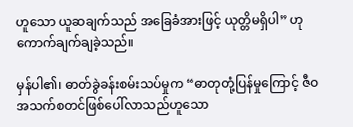ဟူသော ယူဆချက်သည် အခြေခံအားဖြင့် ယုတ္တိမရှိပါ” ဟု ကောက်ချက်ချခဲ့သည်။

မှန်ပါ၏၊ ဓာတ်ခွဲခန်းစမ်းသပ်မှုက “ဓာတုတုံ့ပြန်မှုကြောင့် ဇီဝအသက်စတင်ဖြစ်ပေါ်လာသည်ဟူသော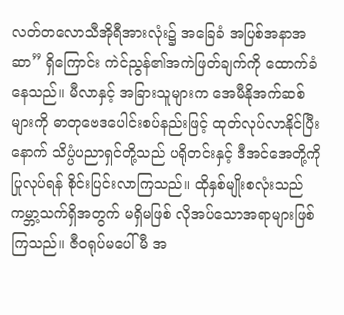လတ်တလောသီအိုရီအားလုံး၌ အခြေခံ အပြစ်အနာအဆာ” ရှိကြောင်း ကဲင်ညွန်၏အကဲဖြတ်ချက်ကို ထောက်ခံနေသည်။ မီလာနှင့် အခြားသူများက အေမီနိုအက်ဆစ်များကို ဓာတုဗေဒပေါင်းစပ်နည်းဖြင့် ထုတ်လုပ်လာနိုင်ပြီးနောက် သိပ္ပံပညာရှင်တို့သည် ပရိုတင်းနှင့် ဒီအင်အေတို့ကိုပြုလုပ်ရန် စိုင်းပြင်းလာကြသည်။ ထိုနှစ်မျိုးစလုံးသည် ကမ္ဘာ့သက်ရှိအတွက် မရှိမဖြစ် လိုအပ်သောအရာများဖြစ်ကြသည်။ ဇီဝရုပ်မပေါ်မီ အ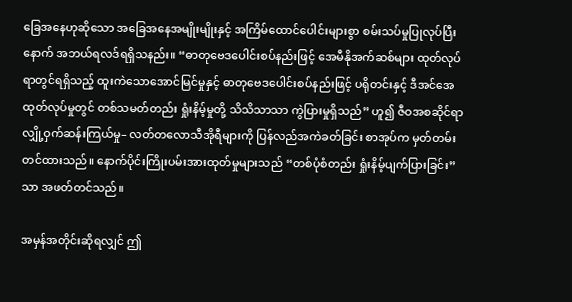ခြေအနေဟုဆိုသော အခြေအနေအမျိုးမျိုးနှင့် အကြိမ်ထောင်ပေါင်းများစွာ စမ်းသပ်မှုပြုလုပ်ပြီးနောက် အဘယ်ရလဒ်ရရှိသနည်း။ “ဓာတုဗေဒပေါင်းစပ်နည်းဖြင့် အေမီနိုအက်ဆစ်များ ထုတ်လုပ်ရာတွင်ရရှိသည့် ထူးကဲသောအောင်မြင်မှုနှင့် ဓာတုဗေဒပေါင်းစပ်နည်းဖြင့် ပရိုတင်းနှင့် ဒီအင်အေ ထုတ်လုပ်မှုတွင် တစ်သမတ်တည်း ရှုံးနိမ့်မှုတို့ သိသိသာသာ ကွဲပြားမှုရှိသည်” ဟူ၍ ဇီဝအစဆိုင်ရာ လျှို့ဝှက်ဆန်းကြယ်မှု– လတ်တလောသီအိုရီများကို ပြန်လည်အကဲခတ်ခြင်း စာအုပ်က မှတ်တမ်းတင်ထားသည်။ နောက်ပိုင်းကြိုးပမ်းအားထုတ်မှုများသည် “တစ်ပုံစံတည်း ရှုံးနိမ့်ပျက်ပြားခြင်း” သာ အဖတ်တင်သည်။

အမှန်အတိုင်းဆိုရလျှင် ဤ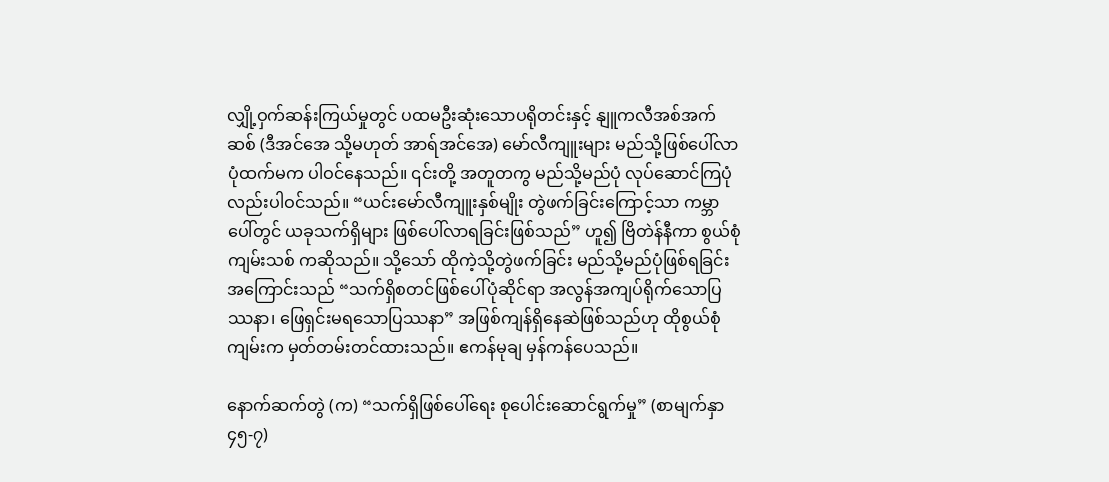လျှို့ဝှက်ဆန်းကြယ်မှုတွင် ပထမဦးဆုံးသောပရိုတင်းနှင့် နျူကလီအစ်အက်ဆစ် (ဒီအင်အေ သို့မဟုတ် အာရ်အင်အေ) မော်လီကျူးများ မည်သို့ဖြစ်ပေါ်လာပုံထက်မက ပါဝင်နေသည်။ ၎င်းတို့ အတူတကွ မည်သို့မည်ပုံ လုပ်ဆောင်ကြပုံလည်းပါဝင်သည်။ “ယင်းမော်လီကျူးနှစ်မျိုး တွဲဖက်ခြင်းကြောင့်သာ ကမ္ဘာပေါ်တွင် ယခုသက်ရှိများ ဖြစ်ပေါ်လာရခြင်းဖြစ်သည်” ဟူ၍ ဗြိတဲန်နီကာ စွယ်စုံကျမ်းသစ် ကဆိုသည်။ သို့သော် ထိုကဲ့သို့တွဲဖက်ခြင်း မည်သို့မည်ပုံဖြစ်ရခြင်းအကြောင်းသည် “သက်ရှိစတင်ဖြစ်ပေါ်ပုံဆိုင်ရာ အလွန်အကျပ်ရိုက်သောပြဿနာ၊ ဖြေရှင်းမရသောပြဿနာ” အဖြစ်ကျန်ရှိနေဆဲဖြစ်သည်ဟု ထိုစွယ်စုံကျမ်းက မှတ်တမ်းတင်ထားသည်။ ဧကန်မုချ မှန်ကန်ပေသည်။

နောက်ဆက်တွဲ (က) “သက်ရှိဖြစ်ပေါ်ရေး စုပေါင်းဆောင်ရွက်မှု” (စာမျက်နှာ ၄၅-၇)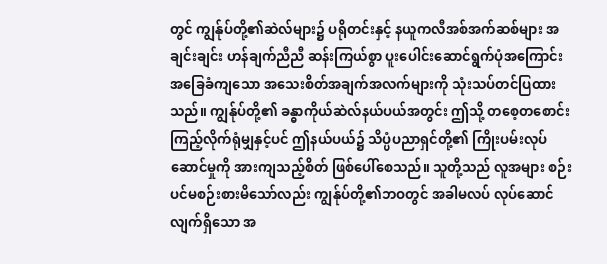တွင် ကျွန်ုပ်တို့၏ဆဲလ်များ၌ ပရိုတင်းနှင့် နယူကလီအစ်အက်ဆစ်များ အချင်းချင်း ဟန်ချက်ညီညီ ဆန်းကြယ်စွာ ပူးပေါင်းဆောင်ရွက်ပုံအကြောင်း အခြေခံကျသော အသေးစိတ်အချက်အလက်များကို သုံးသပ်တင်ပြထားသည်။ ကျွန်ုပ်တို့၏ ခန္ဓာကိုယ်ဆဲလ်နယ်ပယ်အတွင်း ဤသို့ တစေ့တစောင်း ကြည့်လိုက်ရုံမျှနှင့်ပင် ဤနယ်ပယ်၌ သိပ္ပံပညာရှင်တို့၏ ကြိုးပမ်းလုပ်ဆောင်မှုကို အားကျသည့်စိတ် ဖြစ်ပေါ်စေသည်။ သူတို့သည် လူအများ စဉ်းပင်မစဉ်းစားမိသော်လည်း ကျွန်ုပ်တို့၏ဘဝတွင် အခါမလပ် လုပ်ဆောင်လျက်ရှိသော အ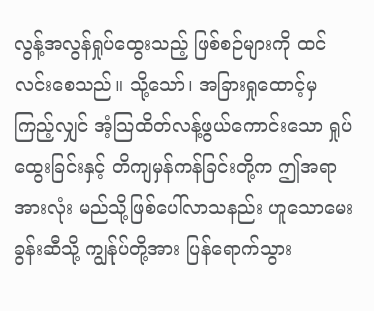လွန့်အလွန်ရှုပ်ထွေးသည့် ဖြစ်စဉ်များကို ထင်လင်းစေသည်။ သို့သော်၊ အခြားရှုထောင့်မှကြည့်လျှင် အံ့သြထိတ်လန့်ဖွယ်ကောင်းသော ရှုပ်ထွေးခြင်းနှင့် တိကျမှန်ကန်ခြင်းတို့က ဤအရာအားလုံး မည်သို့ဖြစ်ပေါ်လာသနည်း ဟူသောမေးခွန်းဆီသို့ ကျွန်ုပ်တို့အား ပြန်ရောက်သွား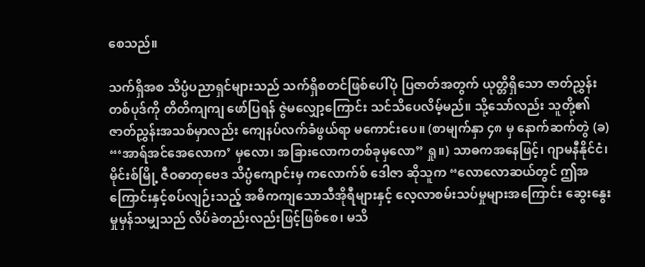စေသည်။

သက်ရှိအစ သိပ္ပံပညာရှင်များသည် သက်ရှိစတင်ဖြစ်ပေါ်ပုံ ပြဇာတ်အတွက် ယုတ္တိရှိသော ဇာတ်ညွှန်းတစ်ပုဒ်ကို တိတိကျကျ ဖော်ပြရန် ဇွဲမလျှော့ကြောင်း သင်သိပေလိမ့်မည်။ သို့သော်လည်း သူတို့၏ ဇာတ်ညွှန်းအသစ်မှာလည်း ကျေနပ်လက်ခံဖွယ်ရာ မကောင်းပေ။ (စာမျက်နှာ ၄၈ မှ နောက်ဆက်တွဲ (ခ) “‘အာရ်အင်အေလောက’ မှလော၊ အခြားလောကတစ်ခုမှလော” ရှု။) သာဓကအနေဖြင့်၊ ဂျာမနီနိုင်ငံ၊ မိုင်းစ်မြို့ ဇီဝဓာတုဗေဒ သိပ္ပံကျောင်းမှ ကလောက်စ် ဒေါဇာ ဆိုသူက “လောလောဆယ်တွင် ဤအကြောင်းနှင့်စပ်လျဉ်းသည့် အဓိကကျသောသီအိုရီများနှင့် လေ့လာစမ်းသပ်မှုများအကြောင်း ဆွေးနွေးမှုမှန်သမျှသည် လိပ်ခဲတည်းလည်းဖြင့်ဖြစ်စေ၊ မသိ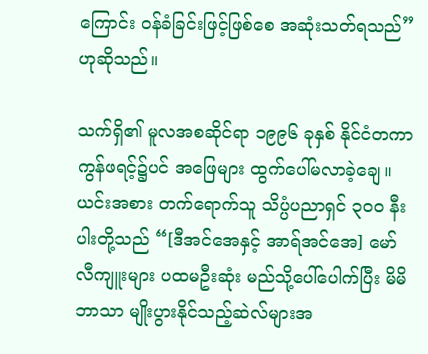ကြောင်း ဝန်ခံခြင်းဖြင့်ဖြစ်စေ အဆုံးသတ်ရသည်” ဟုဆိုသည်။

သက်ရှိ၏ မူလအစဆိုင်ရာ ၁၉၉၆ ခုနှစ် နိုင်ငံတကာကွန်ဖရင့်၌ပင် အဖြေများ ထွက်ပေါ်မလာခဲ့ချေ။ ယင်းအစား တက်ရောက်သူ သိပ္ပံပညာရှင် ၃၀၀ နီးပါးတို့သည် “[ဒီအင်အေနှင့် အာရ်အင်အေ] မော်လီကျူးများ ပထမဦးဆုံး မည်သို့ပေါ်ပေါက်ပြီး မိမိဘာသာ မျိုးပွားနိုင်သည့်ဆဲလ်များအ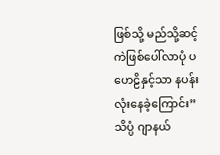ဖြစ်သို့ မည်သို့ဆင့်ကဲဖြစ်ပေါ်လာပုံ ပဟေဠိနှင့်သာ နပန်းလုံးနေခဲ့ကြောင်း” သိပ္ပံ ဂျာနယ်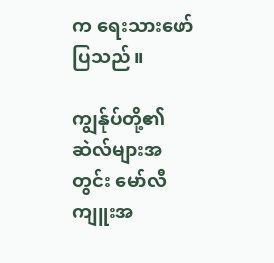က ရေးသားဖော်ပြသည်။

ကျွန်ုပ်တို့၏ဆဲလ်များအတွင်း မော်လီကျူးအ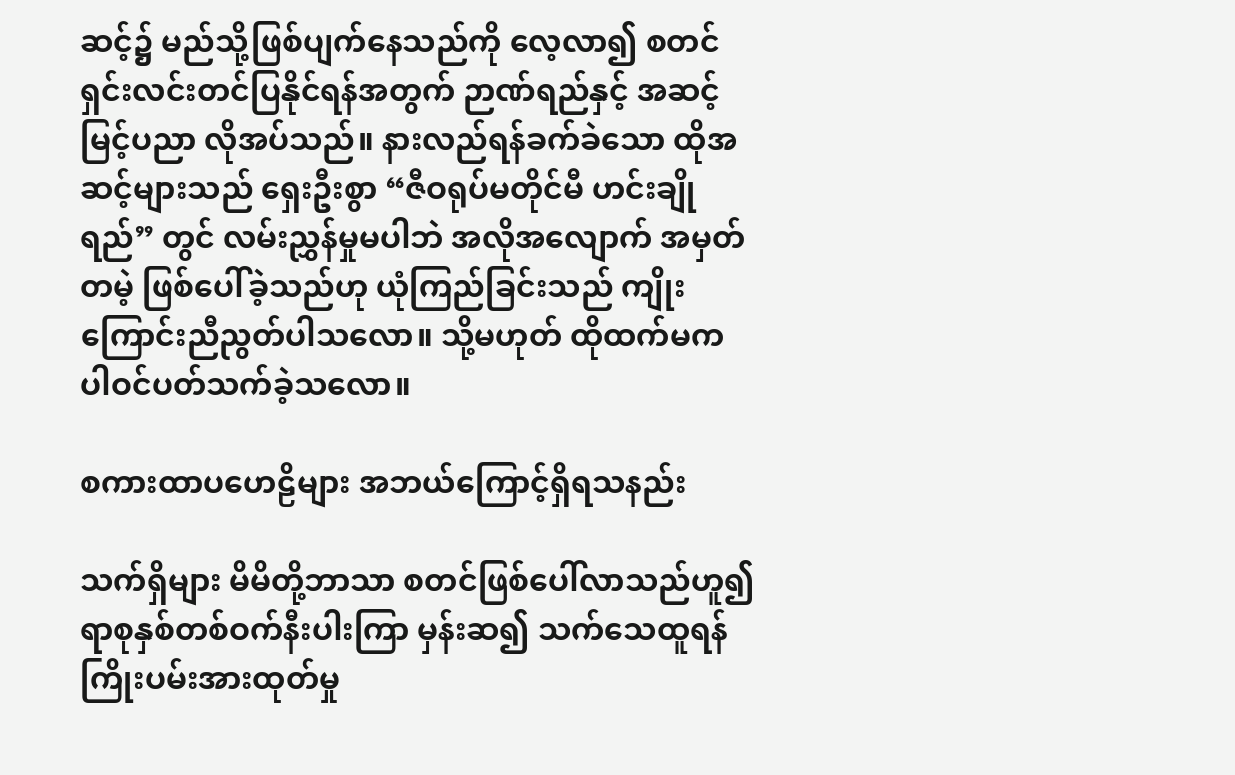ဆင့်၌ မည်သို့ဖြစ်ပျက်နေသည်ကို လေ့လာ၍ စတင်ရှင်းလင်းတင်ပြနိုင်ရန်အတွက် ဉာဏ်ရည်နှင့် အဆင့်မြင့်ပညာ လိုအပ်သည်။ နားလည်ရန်ခက်ခဲသော ထိုအဆင့်များသည် ရှေးဦးစွာ “ဇီဝရုပ်မတိုင်မီ ဟင်းချိုရည်” တွင် လမ်းညွှန်မှုမပါဘဲ အလိုအလျောက် အမှတ်တမဲ့ ဖြစ်ပေါ်ခဲ့သည်ဟု ယုံကြည်ခြင်းသည် ကျိုးကြောင်းညီညွတ်ပါသလော။ သို့မဟုတ် ထိုထက်မက ပါဝင်ပတ်သက်ခဲ့သလော။

စကားထာပဟေဠိများ အဘယ်ကြောင့်ရှိရသနည်း

သက်ရှိများ မိမိတို့ဘာသာ စတင်ဖြစ်ပေါ်လာသည်ဟူ၍ ရာစုနှစ်တစ်ဝက်နီးပါးကြာ မှန်းဆ၍ သက်သေထူရန် ကြိုးပမ်းအားထုတ်မှု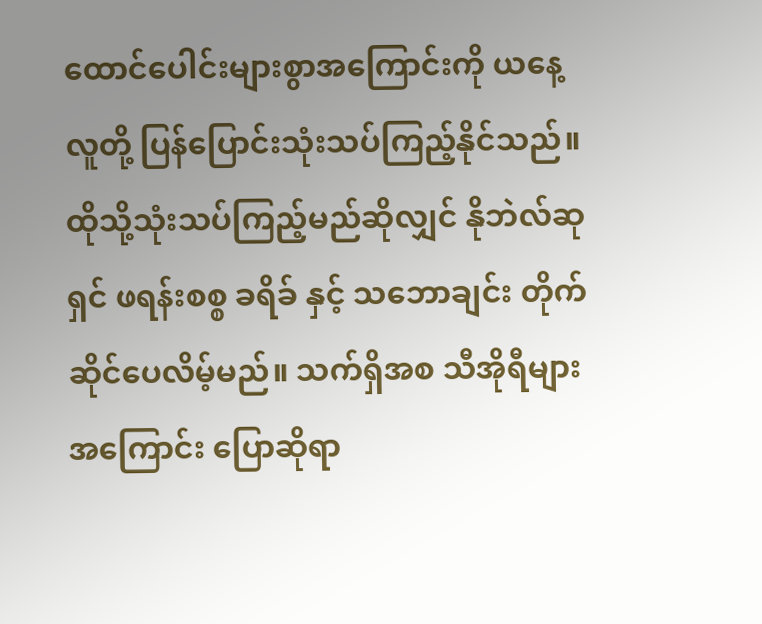ထောင်ပေါင်းများစွာအကြောင်းကို ယနေ့ လူတို့ ပြန်ပြောင်းသုံးသပ်ကြည့်နိုင်သည်။ ထိုသို့သုံးသပ်ကြည့်မည်ဆိုလျှင် နိုဘဲလ်ဆုရှင် ဖရန်းစစ္စ ခရိခ် နှင့် သဘောချင်း တိုက်ဆိုင်ပေလိမ့်မည်။ သက်ရှိအစ သီအိုရီများအကြောင်း ပြောဆိုရာ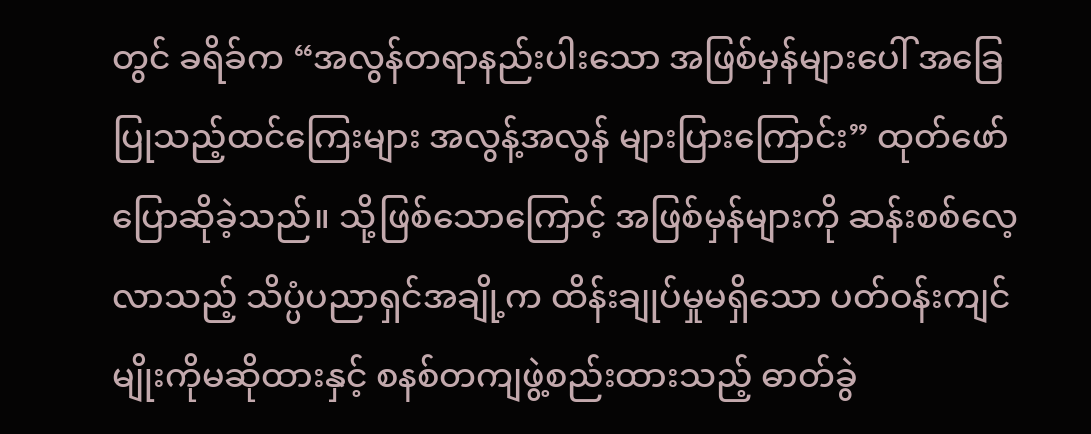တွင် ခရိခ်က “အလွန်တရာနည်းပါးသော အဖြစ်မှန်များပေါ် အခြေပြုသည့်ထင်ကြေးများ အလွန့်အလွန် များပြားကြောင်း” ထုတ်ဖော်ပြောဆိုခဲ့သည်။ သို့ဖြစ်သောကြောင့် အဖြစ်မှန်များကို ဆန်းစစ်လေ့လာသည့် သိပ္ပံပညာရှင်အချို့က ထိန်းချုပ်မှုမရှိသော ပတ်ဝန်းကျင်မျိုးကိုမဆိုထားနှင့် စနစ်တကျဖွဲ့စည်းထားသည့် ဓာတ်ခွဲ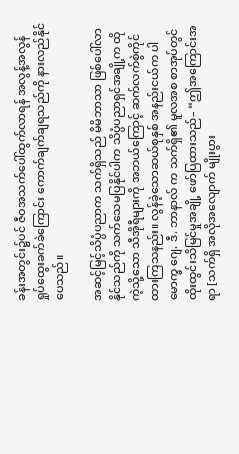ခန်းအတွင်း၌ပင် ဇီဝအသက်ပေါ်ထွက်လာရန် အလွန့်အလွန် ရှုပ်ထွေးခက်ခဲကြောင်း ကောက်ချက်ချရသည်ကို နားလည်နိုင်ပေသည်။

အဆင့်မြင့်သိပ္ပံပညာက သက်ရှိသည် မိမိဘာသာ ဖြစ်ပေါ်လာနိုင်သည်ကို သက်သေမပြနိုင်ပါက သိပ္ပံပညာရှင်အချို့က ထိုကဲ့သို့သော သီအိုရီများကို အဘယ်ကြောင့် ဆက်လက်စွဲကိုင်ထားကြသနည်း။ လွန်ခဲ့သောဆယ်စုနှစ် အနည်းငယ်က ပါမောက္ခ ဂျေ. ဒီ. ဘာနာလ် က သက်ရှိ၏ မူလအစ စာအုပ်တွင် ထိုးထွင်းသိမြင်မှုအချို့ ဖော်ပြထားသည်– “ဤအကြောင်းအရာ [သက်ရှိ အလိုအလျောက် မျိုးပွား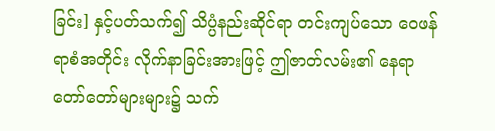ခြင်း] နှင့်ပတ်သက်၍ သိပ္ပံနည်းဆိုင်ရာ တင်းကျပ်သော ဝေဖန်ရာစံအတိုင်း လိုက်နာခြင်းအားဖြင့် ဤဇာတ်လမ်း၏ နေရာတော်တော်များများ၌ သက်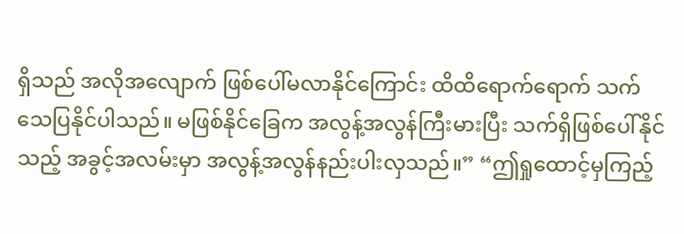ရှိသည် အလိုအလျောက် ဖြစ်ပေါ်မလာနိုင်ကြောင်း ထိထိရောက်ရောက် သက်သေပြနိုင်ပါသည်။ မဖြစ်နိုင်ခြေက အလွန့်အလွန်ကြီးမားပြီး သက်ရှိဖြစ်ပေါ်နိုင်သည့် အခွင့်အလမ်းမှာ အလွန့်အလွန်နည်းပါးလှသည်။” “ဤရှုထောင့်မှကြည့်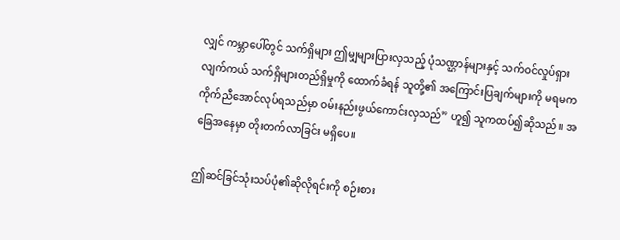လျှင် ကမ္ဘာပေါ်တွင် သက်ရှိများ ဤမျှများပြားလှသည့် ပုံသဏ္ဌာန်များနှင့် သက်ဝင်လှုပ်ရှားလျက်ကယ် သက်ရှိများတည်ရှိမှုကို ထောက်ခံရန် သူတို့၏ အကြောင်းပြချက်များကို မရမက ကိုက်ညီအောင်လုပ်ရသည်မှာ ဝမ်းနည်းဖွယ်ကောင်းလှသည်” ဟူ၍ သူကထပ်၍ဆိုသည်။ အခြေအနေမှာ တိုးတက်လာခြင်း မရှိပေ။

ဤဆင်ခြင်သုံးသပ်ပုံ၏ဆိုလိုရင်းကို စဉ်းစား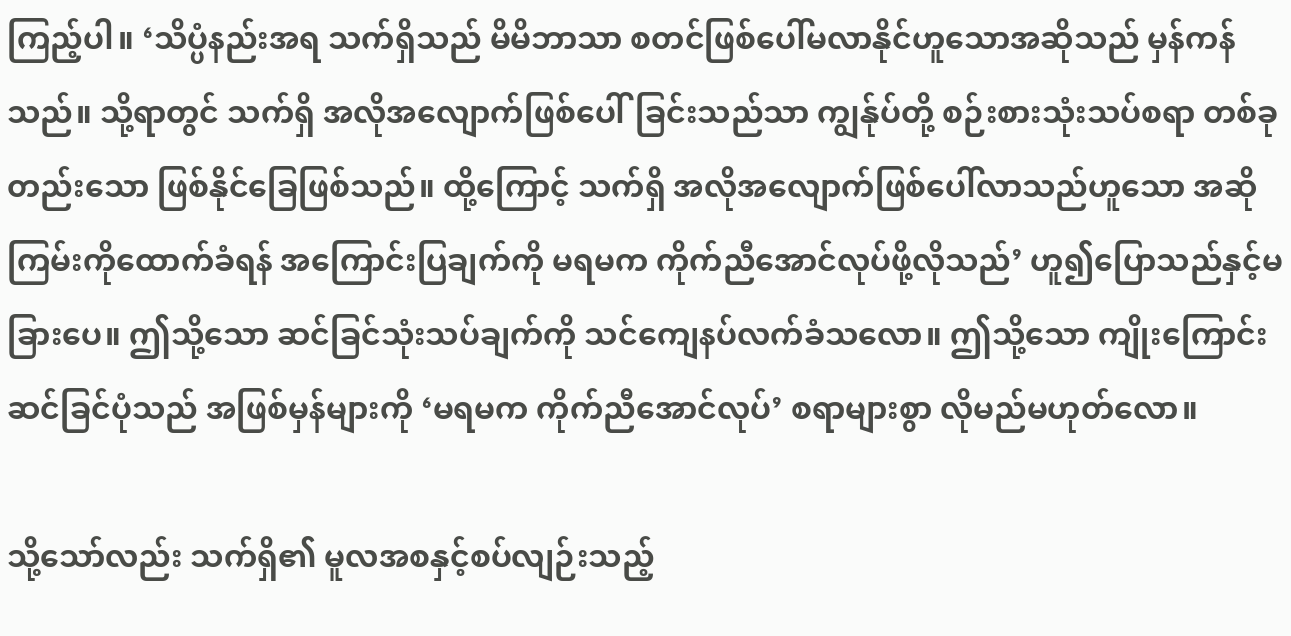ကြည့်ပါ။ ‘သိပ္ပံနည်းအရ သက်ရှိသည် မိမိဘာသာ စတင်ဖြစ်ပေါ်မလာနိုင်ဟူသောအဆိုသည် မှန်ကန်သည်။ သို့ရာတွင် သက်ရှိ အလိုအလျောက်ဖြစ်ပေါ်ခြင်းသည်သာ ကျွန်ုပ်တို့ စဉ်းစားသုံးသပ်စရာ တစ်ခုတည်းသော ဖြစ်နိုင်ခြေဖြစ်သည်။ ထို့ကြောင့် သက်ရှိ အလိုအလျောက်ဖြစ်ပေါ်လာသည်ဟူသော အဆိုကြမ်းကိုထောက်ခံရန် အကြောင်းပြချက်ကို မရမက ကိုက်ညီအောင်လုပ်ဖို့လိုသည်’ ဟူ၍ပြောသည်နှင့်မခြားပေ။ ဤသို့သော ဆင်ခြင်သုံးသပ်ချက်ကို သင်ကျေနပ်လက်ခံသလော။ ဤသို့သော ကျိုးကြောင်းဆင်ခြင်ပုံသည် အဖြစ်မှန်များကို ‘မရမက ကိုက်ညီအောင်လုပ်’ စရာများစွာ လိုမည်မဟုတ်လော။

သို့သော်လည်း သက်ရှိ၏ မူလအစနှင့်စပ်လျဉ်းသည့်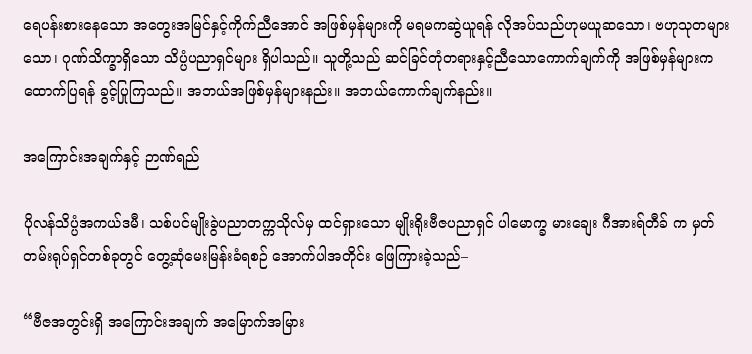ရေပန်းစားနေသော အတွေးအမြင်နှင့်ကိုက်ညီအောင် အဖြစ်မှန်များကို မရမကဆွဲယူရန် လိုအပ်သည်ဟုမယူဆသော၊ ဗဟုသုတများသော၊ ဂုဏ်သိက္ခာရှိသော သိပ္ပံပညာရှင်များ ရှိပါသည်။ သူတို့သည် ဆင်ခြင်တုံတရားနှင့်ညီသောကောက်ချက်ကို အဖြစ်မှန်များကထောက်ပြရန် ခွင့်ပြုကြသည်။ အဘယ်အဖြစ်မှန်များနည်း။ အဘယ်ကောက်ချက်နည်း။

အကြောင်းအချက်နှင့် ဉာဏ်ရည်

ပိုလန်သိပ္ပံအကယ်ဒမီ၊ သစ်ပင်မျိုးခွဲပညာတက္ကသိုလ်မှ ထင်ရှားသော မျိုးရိုးဗီဇပညာရှင် ပါမောက္ခ မားချေး ဂီအားရ်တီခ် က မှတ်တမ်းရုပ်ရှင်တစ်ခုတွင် တွေ့ဆုံမေးမြန်းခံရစဉ် အောက်ပါအတိုင်း ဖြေကြားခဲ့သည်–

“ဗီဇအတွင်းရှိ အကြောင်းအချက် အမြောက်အမြား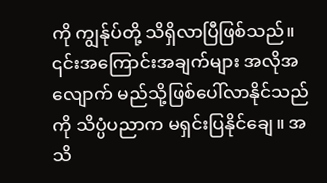ကို ကျွန်ုပ်တို့ သိရှိလာပြီဖြစ်သည်။ ၎င်းအကြောင်းအချက်များ အလိုအလျောက် မည်သို့ဖြစ်ပေါ်လာနိုင်သည်ကို သိပ္ပံပညာက မရှင်းပြနိုင်ချေ။ အသိ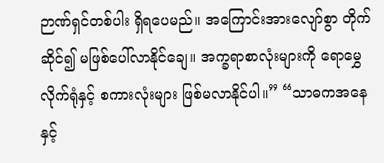ဉာဏ်ရှင်တစ်ပါး ရှိရပေမည်။ အကြောင်းအားလျော်စွာ တိုက်ဆိုင်၍ မဖြစ်ပေါ်လာနိုင်ချေ။ အက္ခရာစာလုံးများကို ရောမွှေလိုက်ရုံနှင့် စကားလုံးများ ဖြစ်မလာနိုင်ပါ။” “သာဓကအနေနှင့်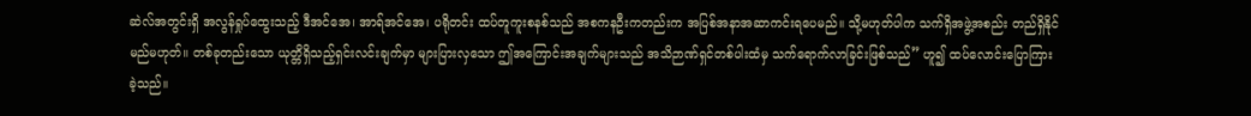ဆဲလ်အတွင်းရှိ အလွန်ရှုပ်ထွေးသည့် ဒီအင်အေ၊ အာရ်အင်အေ၊ ပရိုတင်း ထပ်တူကူးစနစ်သည် အစကနဦးကတည်းက အပြစ်အနာအဆာကင်းရပေမည်။ သို့မဟုတ်ပါက သက်ရှိအဖွဲ့အစည်း တည်ရှိနိုင်မည်မဟုတ်။ တစ်ခုတည်းသော ယုတ္တိရှိသည့်ရှင်းလင်းချက်မှာ များပြားလှသော ဤအကြောင်းအချက်များသည် အသိဉာဏ်ရှင်တစ်ပါးထံမှ သက်ရောက်လာခြင်းဖြစ်သည်” ဟူ၍ ထပ်လောင်းပြောကြားခဲ့သည်။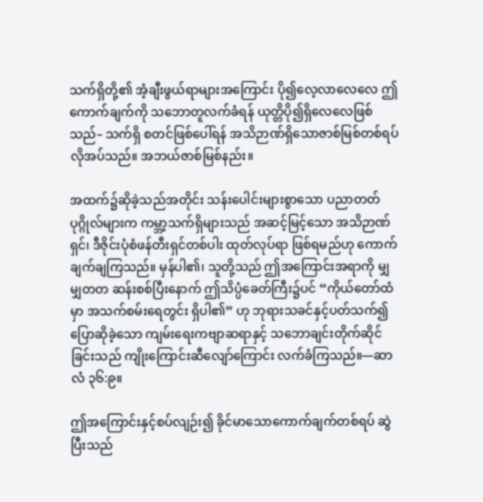သက်ရှိတို့၏ အံ့ချီးဖွယ်ရာများအကြောင်း ပို၍လေ့လာလေလေ ဤကောက်ချက်ကို သဘောတူလက်ခံရန် ယုတ္တိပို၍ရှိလေလေဖြစ်သည်– သက်ရှိ စတင်ဖြစ်ပေါ်ရန် အသိဉာဏ်ရှိသောဇာစ်မြစ်တစ်ရပ် လိုအပ်သည်။ အဘယ်ဇာစ်မြစ်နည်း။

အထက်၌ဆိုခဲ့သည်အတိုင်း သန်းပေါင်းများစွာသော ပညာတတ်ပုဂ္ဂိုလ်များက ကမ္ဘာ့သက်ရှိများသည် အဆင့်မြင့်သော အသိဉာဏ်ရှင်၊ ဒီဇိုင်းပုံစံဖန်တီးရှင်တစ်ပါး ထုတ်လုပ်ရာ ဖြစ်ရမည်ဟု ကောက်ချက်ချကြသည်။ မှန်ပါ၏၊ သူတို့သည် ဤအကြောင်းအရာကို မျှမျှတတ ဆန်းစစ်ပြီးနောက် ဤသိပ္ပံခေတ်ကြီး၌ပင် “ကိုယ်တော်ထံမှာ အသက်စမ်းရေတွင်း ရှိပါ၏” ဟု ဘုရားသခင်နှင့်ပတ်သက်၍ ပြောဆိုခဲ့သော ကျမ်းရေးကဗျာဆရာနှင့် သဘောချင်းတိုက်ဆိုင်ခြင်းသည် ကျိုးကြောင်းဆီလျော်ကြောင်း လက်ခံကြသည်။—ဆာလံ ၃၆:၉။

ဤအကြောင်းနှင့်စပ်လျဉ်း၍ ခိုင်မာသောကောက်ချက်တစ်ရပ် ဆွဲပြီးသည်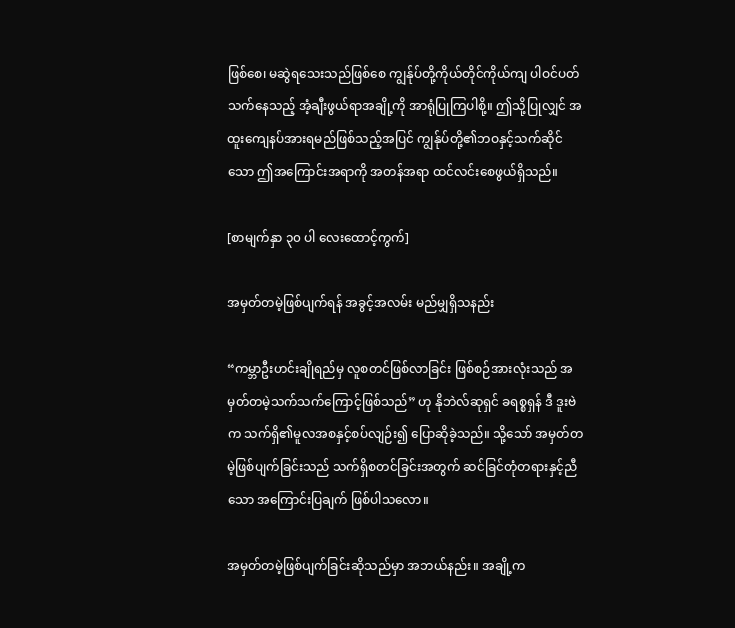ဖြစ်စေ၊ မဆွဲရသေးသည်ဖြစ်စေ ကျွန်ုပ်တို့ကိုယ်တိုင်ကိုယ်ကျ ပါဝင်ပတ်သက်နေသည့် အံ့ချီးဖွယ်ရာအချို့ကို အာရုံပြုကြပါစို့။ ဤသို့ပြုလျှင် အထူးကျေနပ်အားရမည်ဖြစ်သည့်အပြင် ကျွန်ုပ်တို့၏ဘဝနှင့်သက်ဆိုင်သော ဤအကြောင်းအရာကို အတန်အရာ ထင်လင်းစေဖွယ်ရှိသည်။

[စာမျက်နှာ ၃၀ ပါ လေးထောင့်ကွက်]

အမှတ်တမဲ့ဖြစ်ပျက်ရန် အခွင့်အလမ်း မည်မျှရှိသနည်း

“ကမ္ဘာဦးဟင်းချိုရည်မှ လူစတင်ဖြစ်လာခြင်း ဖြစ်စဉ်အားလုံးသည် အမှတ်တမဲ့သက်သက်ကြောင့်ဖြစ်သည်” ဟု နိုဘဲလ်ဆုရှင် ခရစ္စရှန် ဒီ ဒူးဗဲက သက်ရှိ၏မူလအစနှင့်စပ်လျဉ်း၍ ပြောဆိုခဲ့သည်။ သို့သော် အမှတ်တမဲ့ဖြစ်ပျက်ခြင်းသည် သက်ရှိစတင်ခြင်းအတွက် ဆင်ခြင်တုံတရားနှင့်ညီသော အကြောင်းပြချက် ဖြစ်ပါသလော။

အမှတ်တမဲ့ဖြစ်ပျက်ခြင်းဆိုသည်မှာ အဘယ်နည်း။ အချို့က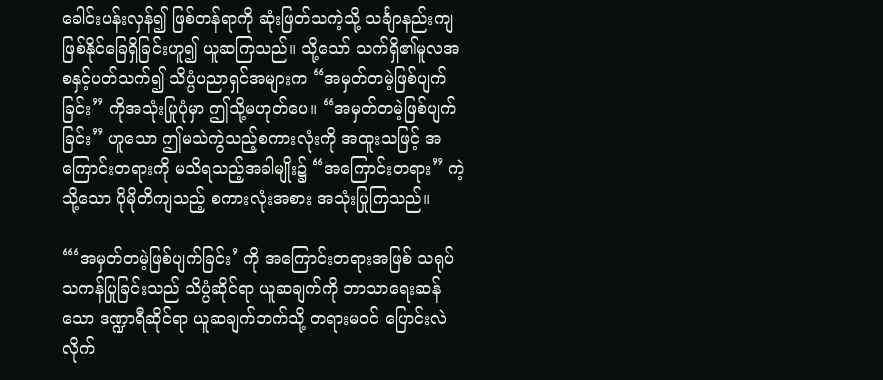ခေါင်းပန်းလှန်၍ ဖြစ်တန်ရာကို ဆုံးဖြတ်သကဲ့သို့ သင်္ချာနည်းကျ ဖြစ်နိုင်ခြေရှိခြင်းဟူ၍ ယူဆကြသည်။ သို့သော် သက်ရှိ၏မူလအစနှင့်ပတ်သက်၍ သိပ္ပံပညာရှင်အများက “အမှတ်တမဲ့ဖြစ်ပျက်ခြင်း” ကိုအသုံးပြုပုံမှာ ဤသို့မဟုတ်ပေ။ “အမှတ်တမဲ့ဖြစ်ပျက်ခြင်း” ဟူသော ဤမသဲကွဲသည့်စကားလုံးကို အထူးသဖြင့် အကြောင်းတရားကို မသိရသည့်အခါမျိုး၌ “အကြောင်းတရား” ကဲ့သို့သော ပိုမိုတိကျသည့် စကားလုံးအစား အသုံးပြုကြသည်။

“‘အမှတ်တမဲ့ဖြစ်ပျက်ခြင်း’ ကို အကြောင်းတရားအဖြစ် သရုပ်သကန်ပြုခြင်းသည် သိပ္ပံဆိုင်ရာ ယူဆချက်ကို ဘာသာရေးဆန်သော ဒဏ္ဍာရီဆိုင်ရာ ယူဆချက်ဘက်သို့ တရားမဝင် ပြောင်းလဲလိုက်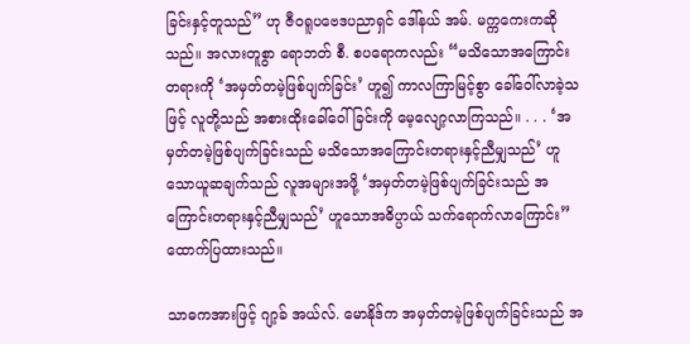ခြင်းနှင့်တူသည်” ဟု ဇီဝရူပဗေဒပညာရှင် ဒေါ်နယ် အမ်. မက္ကကေးကဆိုသည်။ အလားတူစွာ ရောဘတ် စီ. စပရောကလည်း “မသိသောအကြောင်းတရားကို ‘အမှတ်တမဲ့ဖြစ်ပျက်ခြင်း’ ဟူ၍ ကာလကြာမြင့်စွာ ခေါ်ဝေါ်လာခဲ့သဖြင့် လူတို့သည် အစားထိုးခေါ်ဝေါ်ခြင်းကို မေ့လျော့လာကြသည်။ . . . ‘အမှတ်တမဲ့ဖြစ်ပျက်ခြင်းသည် မသိသောအကြောင်းတရားနှင့်ညီမျှသည်’ ဟူသောယူဆချက်သည် လူအများအဖို့ ‘အမှတ်တမဲ့ဖြစ်ပျက်ခြင်းသည် အကြောင်းတရားနှင့်ညီမျှသည်’ ဟူသောအဓိပ္ပာယ် သက်ရောက်လာကြောင်း” ထောက်ပြထားသည်။

သာဓကအားဖြင့် ဂျာ့ခ် အယ်လ်. မောနိုဒ်က အမှတ်တမဲ့ဖြစ်ပျက်ခြင်းသည် အ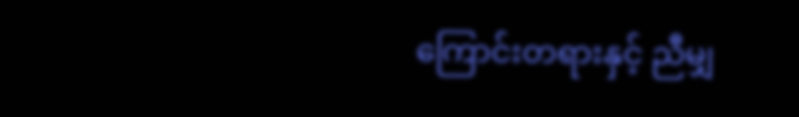ကြောင်းတရားနှင့် ညီမျှ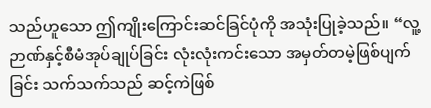သည်ဟူသော ဤကျိုးကြောင်းဆင်ခြင်ပုံကို အသုံးပြုခဲ့သည်။ “လူ့ ဉာဏ်နှင့်စီမံအုပ်ချုပ်ခြင်း လုံးလုံးကင်းသော အမှတ်တမဲ့ဖြစ်ပျက်ခြင်း သက်သက်သည် ဆင့်ကဲဖြစ်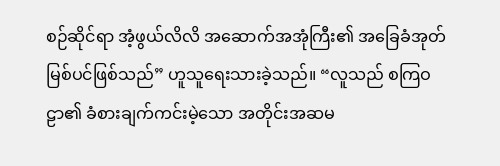စဉ်ဆိုင်ရာ အံ့ဖွယ်လိလိ အဆောက်အအုံကြီး၏ အခြေခံအုတ်မြစ်ပင်ဖြစ်သည်” ဟူသူရေးသားခဲ့သည်။ “လူသည် စကြဝဠာ၏ ခံစားချက်ကင်းမဲ့သော အတိုင်းအဆမ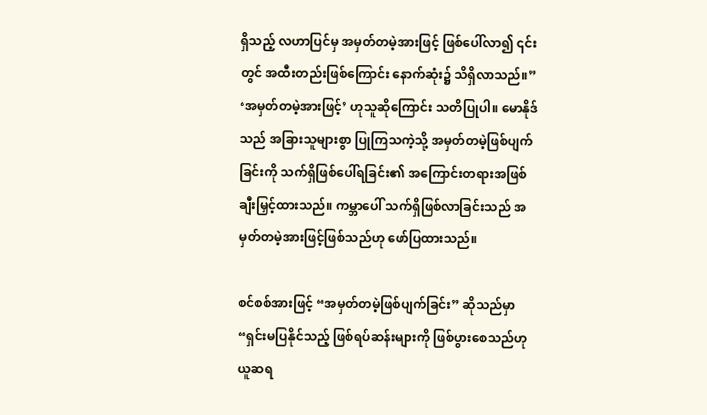ရှိသည့် လဟာပြင်မှ အမှတ်တမဲ့အားဖြင့် ဖြစ်ပေါ်လာ၍ ၎င်းတွင် အထီးတည်းဖြစ်ကြောင်း နောက်ဆုံး၌ သိရှိလာသည်။” ‘အမှတ်တမဲ့အားဖြင့်’ ဟုသူဆိုကြောင်း သတိပြုပါ။ မောနိုဒ်သည် အခြားသူများစွာ ပြုကြသကဲ့သို့ အမှတ်တမဲ့ဖြစ်ပျက်ခြင်းကို သက်ရှိဖြစ်ပေါ်ရခြင်း၏ အကြောင်းတရားအဖြစ် ချီးမြှင့်ထားသည်။ ကမ္ဘာပေါ် သက်ရှိဖြစ်လာခြင်းသည် အမှတ်တမဲ့အားဖြင့်ဖြစ်သည်ဟု ဖော်ပြထားသည်။

စင်စစ်အားဖြင့် “အမှတ်တမဲ့ဖြစ်ပျက်ခြင်း” ဆိုသည်မှာ “ရှင်းမပြနိုင်သည့် ဖြစ်ရပ်ဆန်းများကို ဖြစ်ပွားစေသည်ဟု ယူဆရ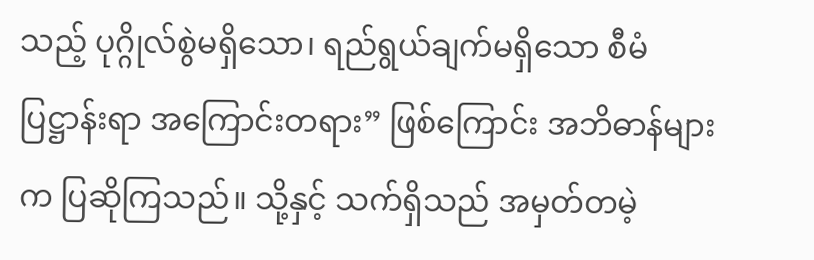သည့် ပုဂ္ဂိုလ်စွဲမရှိသော၊ ရည်ရွယ်ချက်မရှိသော စီမံပြဋ္ဌာန်းရာ အကြောင်းတရား” ဖြစ်ကြောင်း အဘိဓာန်များက ပြဆိုကြသည်။ သို့နှင့် သက်ရှိသည် အမှတ်တမဲ့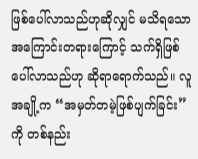ဖြစ်ပေါ်လာသည်ဟုဆိုလျှင် မသိရသောအကြောင်းတရားကြောင့် သက်ရှိဖြစ်ပေါ်လာသည်ဟု ဆိုရာရောက်သည်။ လူအချို့က “အမှတ်တမဲ့ဖြစ်ပျက်ခြင်း” ကို တစ်နည်း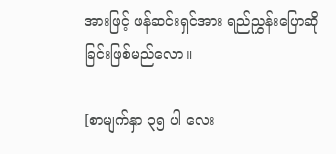အားဖြင့် ဖန်ဆင်းရှင်အား ရည်ညွှန်းပြောဆိုခြင်းဖြစ်မည်လော။

[စာမျက်နှာ ၃၅ ပါ လေး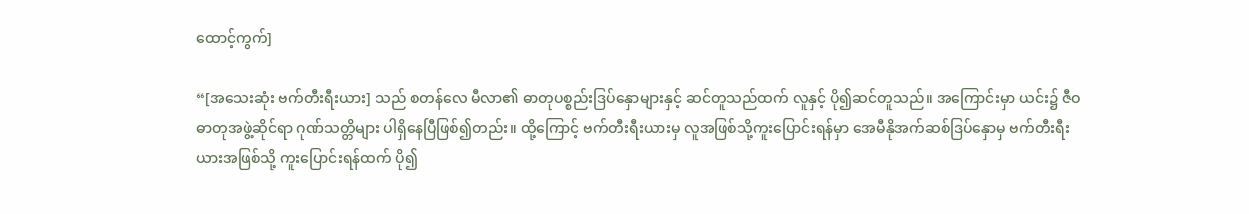ထောင့်ကွက်]

“[အသေးဆုံး ဗက်တီးရီးယား] သည် စတန်လေ မီလာ၏ ဓာတုပစ္စည်းဒြပ်နှောများနှင့် ဆင်တူသည်ထက် လူနှင့် ပို၍ဆင်တူသည်။ အကြောင်းမှာ ယင်း၌ ဇီဝဓာတုအဖွဲ့ဆိုင်ရာ ဂုဏ်သတ္တိများ ပါရှိနေပြီဖြစ်၍တည်း။ ထို့ကြောင့် ဗက်တီးရီးယားမှ လူအဖြစ်သို့ကူးပြောင်းရန်မှာ အေမီနိုအက်ဆစ်ဒြပ်နှောမှ ဗက်တီးရီးယားအဖြစ်သို့ ကူးပြောင်းရန်ထက် ပို၍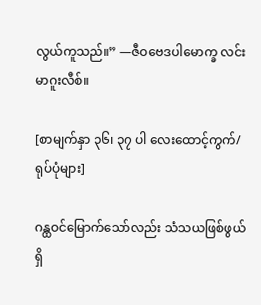လွယ်ကူသည်။” —ဇီဝဗေဒပါမောက္ခ လင်းမာဂူးလီစ်။

[စာမျက်နှာ ၃၆၊ ၃၇ ပါ လေးထောင့်ကွက်/ရုပ်ပုံများ]

ဂန္ထဝင်မြောက်သော်လည်း သံသယဖြစ်ဖွယ်ရှိ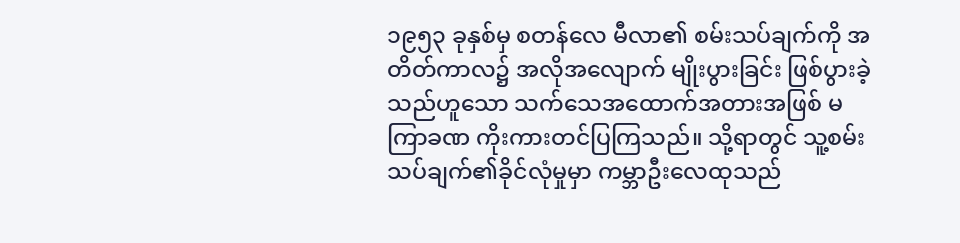၁၉၅၃ ခုနှစ်မှ စတန်လေ မီလာ၏ စမ်းသပ်ချက်ကို အတိတ်ကာလ၌ အလိုအလျောက် မျိုးပွားခြင်း ဖြစ်ပွားခဲ့သည်ဟူသော သက်သေအထောက်အတားအဖြစ် မကြာခဏ ကိုးကားတင်ပြကြသည်။ သို့ရာတွင် သူ့စမ်းသပ်ချက်၏ခိုင်လုံမှုမှာ ကမ္ဘာဦးလေထုသည်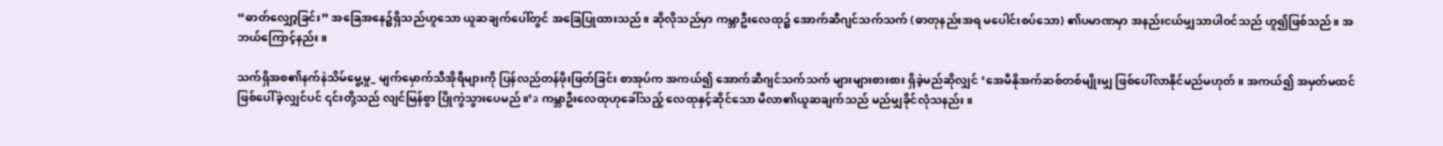“ဓာတ်လျှော့ခြင်း” အခြေအနေ၌ရှိသည်ဟူသော ယူဆချက်ပေါ်တွင် အခြေပြုထားသည်။ ဆိုလိုသည်မှာ ကမ္ဘာဦးလေထု၌ အောက်ဆီဂျင်သက်သက် (ဓာတုနည်းအရ မပေါင်းစပ်သော) ၏ပမာဏမှာ အနည်းငယ်မျှသာပါဝင်သည် ဟူ၍ဖြစ်သည်။ အဘယ်ကြောင့်နည်း။

သက်ရှိအစ၏နက်နဲသိမ်မွေ့မှု_ မျက်မှောက်သီအိုရီများကို ပြန်လည်တန်ဖိုးဖြတ်ခြင်း စာအုပ်က အကယ်၍ အောက်ဆီဂျင်သက်သက် များများစားစား ရှိခဲ့မည်ဆိုလျှင် ‘အေမီနိုအက်ဆစ်တစ်မျိုးမျှ ဖြစ်ပေါ်လာနိုင်မည်မဟုတ်။ အကယ်၍ အမှတ်မထင် ဖြစ်ပေါ်ခဲ့လျှင်ပင် ၎င်းတို့သည် လျင်မြန်စွာ ပြိုကွဲသွားပေမည်။’a ကမ္ဘာဦးလေထုဟုခေါ်သည့် လေထုနှင့်ဆိုင်သော မီလာ၏ယူဆချက်သည် မည်မျှခိုင်လုံသနည်း။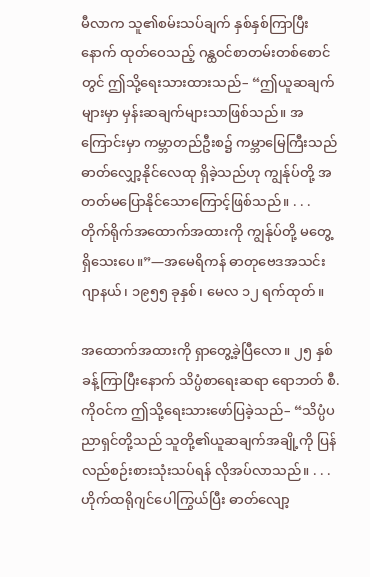မီလာက သူ၏စမ်းသပ်ချက် နှစ်နှစ်ကြာပြီးနောက် ထုတ်ဝေသည့် ဂန္ထဝင်စာတမ်းတစ်စောင်တွင် ဤသို့ရေးသားထားသည်– “ဤယူဆချက်များမှာ မှန်းဆချက်များသာဖြစ်သည်။ အကြောင်းမှာ ကမ္ဘာတည်ဦးစ၌ ကမ္ဘာမြေကြီးသည် ဓာတ်လျှော့နိုင်လေထု ရှိခဲ့သည်ဟု ကျွန်ုပ်တို့ အတတ်မပြောနိုင်သောကြောင့်ဖြစ်သည်။ . . . တိုက်ရိုက်အထောက်အထားကို ကျွန်ုပ်တို့ မတွေ့ ရှိသေးပေ။”—အမေရိကန် ဓာတုဗေဒအသင်း ဂျာနယ်၊ ၁၉၅၅ ခုနှစ်၊ မေလ ၁၂ ရက်ထုတ်။

အထောက်အထားကို ရှာတွေ့ခဲ့ပြီလော။ ၂၅ နှစ်ခန့်ကြာပြီးနောက် သိပ္ပံစာရေးဆရာ ရောဘတ် စီ. ကိုဝင်က ဤသို့ရေးသားဖော်ပြခဲ့သည်– “သိပ္ပံပညာရှင်တို့သည် သူတို့၏ယူဆချက်အချို့ကို ပြန်လည်စဉ်းစားသုံးသပ်ရန် လိုအပ်လာသည်။ . . . ဟိုက်ထရိုဂျင်ပေါကြွယ်ပြီး ဓာတ်လျော့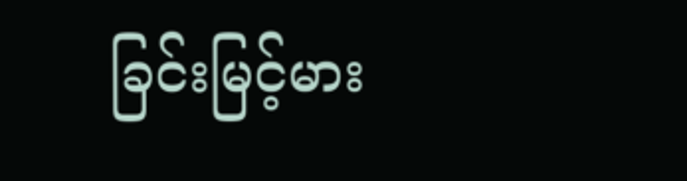ခြင်းမြင့်မား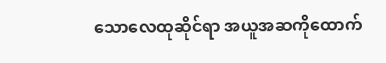သောလေထုဆိုင်ရာ အယူအဆကိုထောက်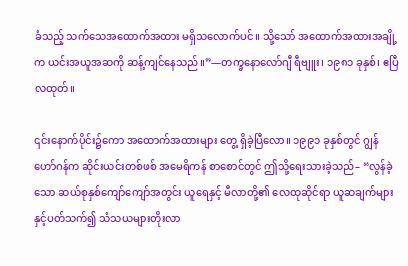ခံသည့် သက်သေအထောက်အထား မရှိသလောက်ပင်။ သို့သော် အထောက်အထားအချို့က ယင်းအယူအဆကို ဆန့်ကျင်နေသည်။”—တက္ခနောလော်ဂျီ ရီဗျူး၊ ၁၉၈၁ ခုနှစ်၊ ဧပြီလထုတ်။

၎င်းနောက်ပိုင်း၌ကော အထောက်အထားများ တွေ့ ရှိခဲ့ပြီလော။ ၁၉၉၁ ခုနှစ်တွင် ဂျွန် ဟော်ဂန်က ဆိုင်းယင်းတစ်ဖစ် အမေရိကန် စာစောင်တွင် ဤသို့ရေးသားခဲ့သည်– “လွန်ခဲ့သော ဆယ်စုနှစ်ကျော်ကျော်အတွင်း ယူရေနှင့် မီလာတို့၏ လေထုဆိုင်ရာ ယူဆချက်များနှင့်ပတ်သက်၍ သံသယများတိုးလာ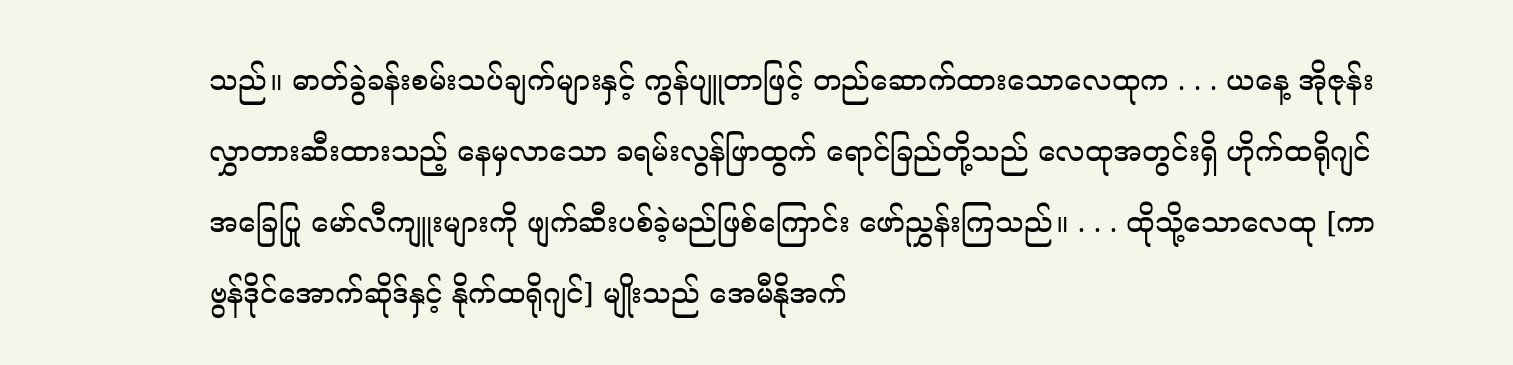သည်။ ဓာတ်ခွဲခန်းစမ်းသပ်ချက်များနှင့် ကွန်ပျူတာဖြင့် တည်ဆောက်ထားသောလေထုက . . . ယနေ့ အိုဇုန်းလွှာတားဆီးထားသည့် နေမှလာသော ခရမ်းလွန်ဖြာထွက် ရောင်ခြည်တို့သည် လေထုအတွင်းရှိ ဟိုက်ထရိုဂျင်အခြေပြု မော်လီကျူးများကို ဖျက်ဆီးပစ်ခဲ့မည်ဖြစ်ကြောင်း ဖော်ညွှန်းကြသည်။ . . . ထိုသို့သောလေထု [ကာဗွန်ဒိုင်အောက်ဆိုဒ်နှင့် နိုက်ထရိုဂျင်] မျိုးသည် အေမီနိုအက်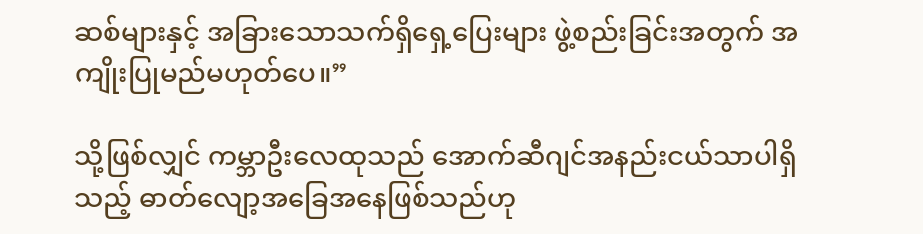ဆစ်များနှင့် အခြားသောသက်ရှိရှေ့ပြေးများ ဖွဲ့စည်းခြင်းအတွက် အကျိုးပြုမည်မဟုတ်ပေ။”

သို့ဖြစ်လျှင် ကမ္ဘာဦးလေထုသည် အောက်ဆီဂျင်အနည်းငယ်သာပါရှိသည့် ဓာတ်လျော့အခြေအနေဖြစ်သည်ဟု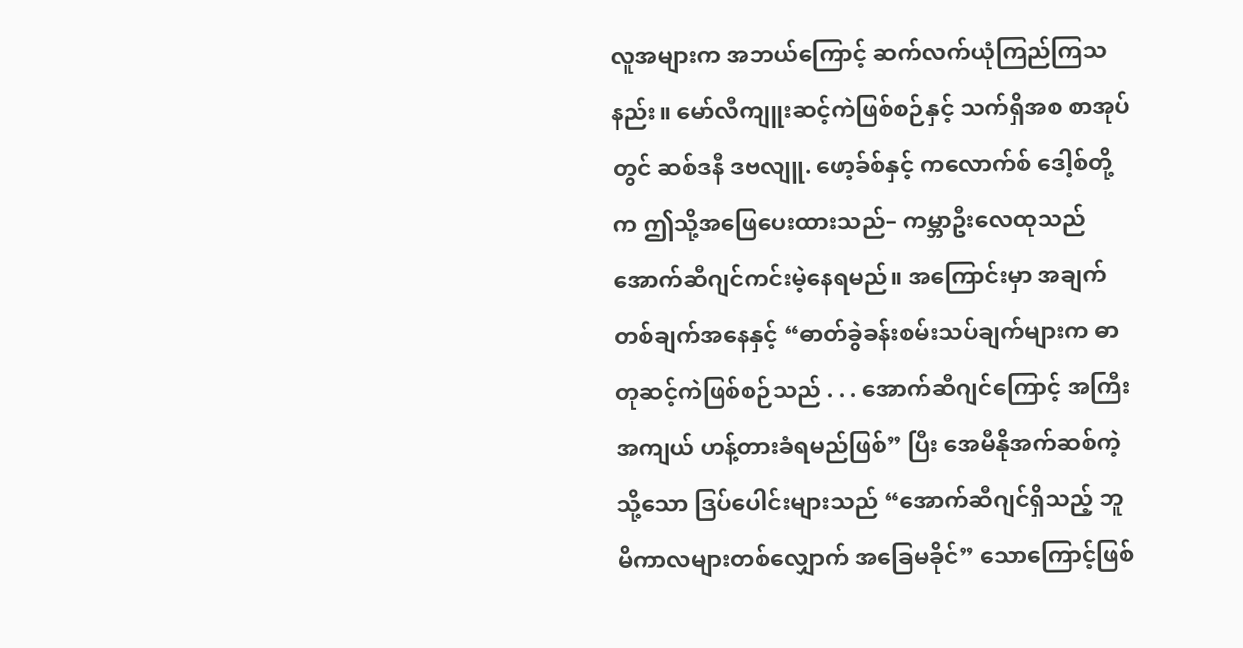လူအများက အဘယ်ကြောင့် ဆက်လက်ယုံကြည်ကြသနည်း။ မော်လီကျူးဆင့်ကဲဖြစ်စဉ်နှင့် သက်ရှိအစ စာအုပ်တွင် ဆစ်ဒနီ ဒဗလျူ. ဖော့ခ်စ်နှင့် ကလောက်စ် ဒေါ့စ်တို့က ဤသို့အဖြေပေးထားသည်– ကမ္ဘာဦးလေထုသည် အောက်ဆီဂျင်ကင်းမဲ့နေရမည်။ အကြောင်းမှာ အချက်တစ်ချက်အနေနှင့် “ဓာတ်ခွဲခန်းစမ်းသပ်ချက်များက ဓာတုဆင့်ကဲဖြစ်စဉ်သည် . . . အောက်ဆီဂျင်ကြောင့် အကြီးအကျယ် ဟန့်တားခံရမည်ဖြစ်” ပြီး အေမီနိုအက်ဆစ်ကဲ့သို့သော ဒြပ်ပေါင်းများသည် “အောက်ဆီဂျင်ရှိသည့် ဘူမိကာလများတစ်လျှောက် အခြေမခိုင်” သောကြောင့်ဖြစ်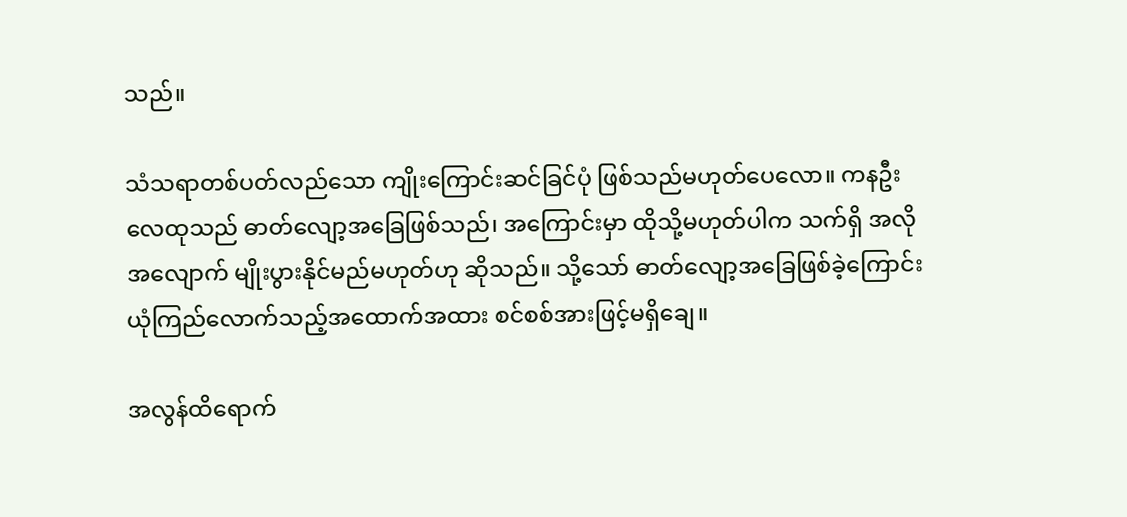သည်။

သံသရာတစ်ပတ်လည်သော ကျိုးကြောင်းဆင်ခြင်ပုံ ဖြစ်သည်မဟုတ်ပေလော။ ကနဦးလေထုသည် ဓာတ်လျော့အခြေဖြစ်သည်၊ အကြောင်းမှာ ထိုသို့မဟုတ်ပါက သက်ရှိ အလိုအလျောက် မျိုးပွားနိုင်မည်မဟုတ်ဟု ဆိုသည်။ သို့သော် ဓာတ်လျော့အခြေဖြစ်ခဲ့ကြောင်း ယုံကြည်လောက်သည့်အထောက်အထား စင်စစ်အားဖြင့်မရှိချေ။

အလွန်ထိရောက်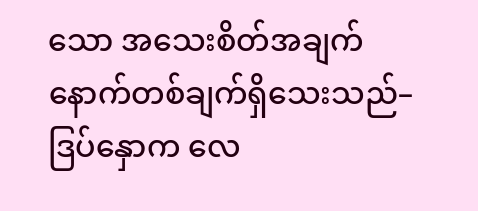သော အသေးစိတ်အချက် နောက်တစ်ချက်ရှိသေးသည်– ဒြပ်နှောက လေ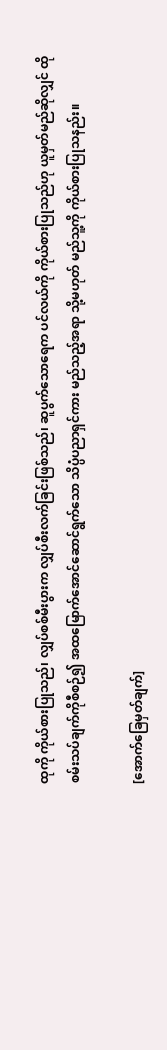ထုကို ကိုယ်စားပြုသည်၊ လျှပ်စစ်မီးပွားက လျှပ်စီးလက်ခြင်းဖြစ်သည်၊ ဆူပွက်သောရေက ပင်လယ်ကို ကိုယ်စားပြုသည်ဟု ယူမှတ်မည်ဆိုလျှင် ထိုစမ်းသပ်ချက်ကိုစီစဉ်၍ အထမြောက်အောင်ဆောင်ရွက်သော သိပ္ပံပညာရှင်ကား မည်သည့်အရာ သို့မဟုတ် မည်သူ့ကို ကိုယ်စားပြုသနည်း။

[အောက်ခြေမှတ်ချက်]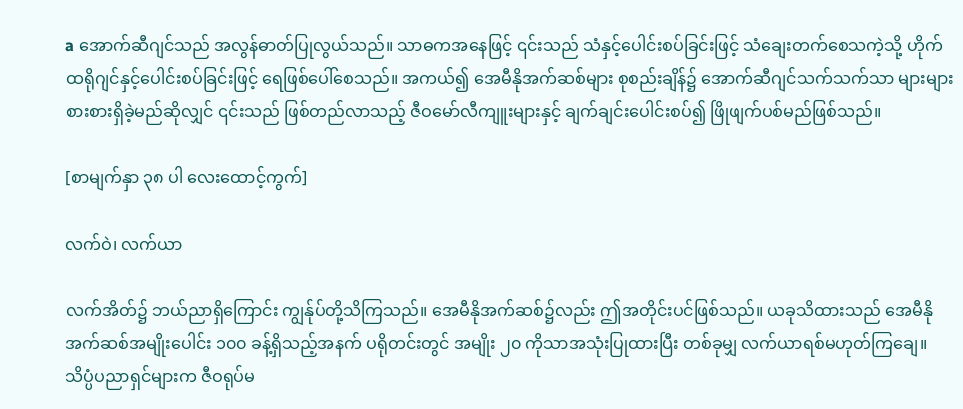a အောက်ဆီဂျင်သည် အလွန်ဓာတ်ပြုလွယ်သည်။ သာဓကအနေဖြင့် ၎င်းသည် သံနှင့်ပေါင်းစပ်ခြင်းဖြင့် သံချေးတက်စေသကဲ့သို့ ဟိုက်ထရိုဂျင်နှင့်ပေါင်းစပ်ခြင်းဖြင့် ရေဖြစ်ပေါ်စေသည်။ အကယ်၍ အေမီနိုအက်ဆစ်များ စုစည်းချိန်၌ အောက်ဆီဂျင်သက်သက်သာ များများစားစားရှိခဲ့မည်ဆိုလျှင် ၎င်းသည် ဖြစ်တည်လာသည့် ဇီဝမော်လီကျူးများနှင့် ချက်ချင်းပေါင်းစပ်၍ ဖြိုဖျက်ပစ်မည်ဖြစ်သည်။

[စာမျက်နှာ ၃၈ ပါ လေးထောင့်ကွက်]

လက်ဝဲ၊ လက်ယာ

လက်အိတ်၌ ဘယ်ညာရှိကြောင်း ကျွန်ုပ်တို့သိကြသည်။ အေမီနိုအက်ဆစ်၌လည်း ဤအတိုင်းပင်ဖြစ်သည်။ ယခုသိထားသည် အေမီနိုအက်ဆစ်အမျိုးပေါင်း ၁၀၀ ခန့်ရှိသည့်အနက် ပရိုတင်းတွင် အမျိုး ၂၀ ကိုသာအသုံးပြုထားပြီး တစ်ခုမျှ လက်ယာရစ်မဟုတ်ကြချေ။ သိပ္ပံပညာရှင်များက ဇီဝရုပ်မ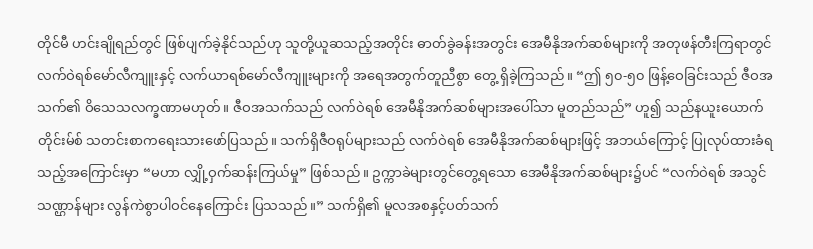တိုင်မီ ဟင်းချိုရည်တွင် ဖြစ်ပျက်ခဲ့နိုင်သည်ဟု သူတို့ယူဆသည့်အတိုင်း ဓာတ်ခွဲခန်းအတွင်း အေမီနိုအက်ဆစ်များကို အတုဖန်တီးကြရာတွင် လက်ဝဲရစ်မော်လီကျူးနှင့် လက်ယာရစ်မော်လီကျူးများကို အရေအတွက်တူညီစွာ တွေ့ ရှိခဲ့ကြသည်။ “ဤ ၅၀-၅၀ ဖြန့်ဝေခြင်းသည် ဇီဝအသက်၏ ဝိသေသလက္ခဏာမဟုတ်။ ဇီဝအသက်သည် လက်ဝဲရစ် အေမီနိုအက်ဆစ်များအပေါ်သာ မူတည်သည်” ဟူ၍ သည်နယူးယောက်တိုင်းမ်စ် သတင်းစာကရေးသားဖော်ပြသည်။ သက်ရှိဇီဝရုပ်များသည် လက်ဝဲရစ် အေမီနိုအက်ဆစ်များဖြင့် အဘယ်ကြောင့် ပြုလုပ်ထားခံရသည့်အကြောင်းမှာ “မဟာ လျှို့ဝှက်ဆန်းကြယ်မှု” ဖြစ်သည်။ ဥက္ကာခဲများတွင်တွေ့ရသော အေမီနိုအက်ဆစ်များ၌ပင် “လက်ဝဲရစ် အသွင်သဏ္ဌာန်များ လွန်ကဲစွာပါဝင်နေကြောင်း ပြသသည်။” သက်ရှိ၏ မူလအစနှင့်ပတ်သက်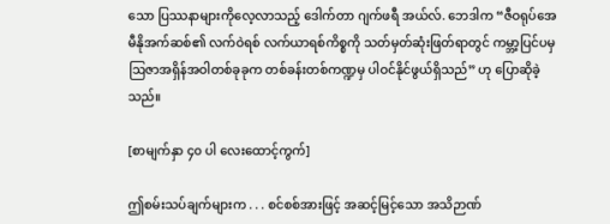သော ပြဿနာများကိုလေ့လာသည့် ဒေါက်တာ ဂျက်ဖရီ အယ်လ်. ဘေဒါက “ဇီဝရုပ်အေမီနိုအက်ဆစ်၏ လက်ဝဲရစ် လက်ယာရစ်ကိစ္စကို သတ်မှတ်ဆုံးဖြတ်ရာတွင် ကမ္ဘာ့ပြင်ပမှ ဩဇာအရှိန်အဝါတစ်ခုခုက တစ်ခန်းတစ်ကဏ္ဍမှ ပါဝင်နိုင်ဖွယ်ရှိသည်” ဟု ပြောဆိုခဲ့သည်။

[စာမျက်နှာ ၄၀ ပါ လေးထောင့်ကွက်]

ဤစမ်းသပ်ချက်များက . . . စင်စစ်အားဖြင့် အဆင့်မြင့်သော အသိဉာဏ်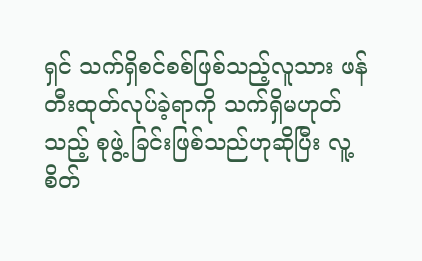ရှင် သက်ရှိစင်စစ်ဖြစ်သည့်လူသား ဖန်တီးထုတ်လုပ်ခဲ့ရာကို သက်ရှိမဟုတ်သည့် စုဖွဲ့ ခြင်းဖြစ်သည်ဟုဆိုပြီး လူ့စိတ်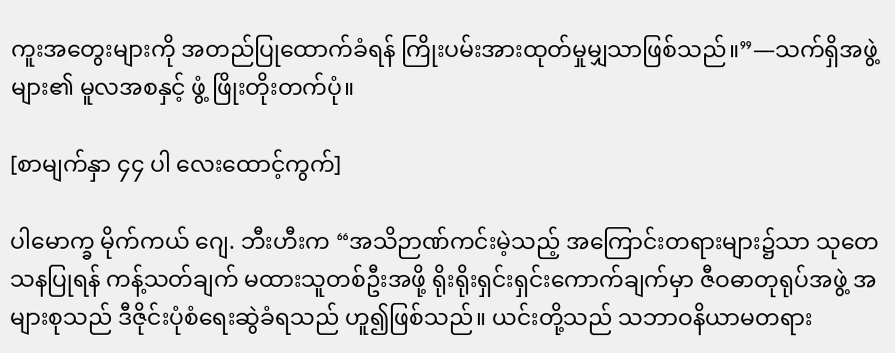ကူးအတွေးများကို အတည်ပြုထောက်ခံရန် ကြိုးပမ်းအားထုတ်မှုမျှသာဖြစ်သည်။”—သက်ရှိအဖွဲ့များ၏ မူလအစနှင့် ဖွံ့ ဖြိုးတိုးတက်ပုံ။

[စာမျက်နှာ ၄၄ ပါ လေးထောင့်ကွက်]

ပါမောက္ခ မိုက်ကယ် ဂျေ. ဘီးဟီးက “အသိဉာဏ်ကင်းမဲ့သည့် အကြောင်းတရားများ၌သာ သုတေသနပြုရန် ကန့်သတ်ချက် မထားသူတစ်ဦးအဖို့ ရိုးရိုးရှင်းရှင်းကောက်ချက်မှာ ဇီဝဓာတုရုပ်အဖွဲ့ အများစုသည် ဒီဇိုင်းပုံစံရေးဆွဲခံရသည် ဟူ၍ဖြစ်သည်။ ယင်းတို့သည် သဘာဝနိယာမတရား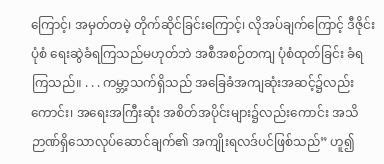ကြောင့်၊ အမှတ်တမဲ့ တိုက်ဆိုင်ခြင်းကြောင့်၊ လိုအပ်ချက်ကြောင့် ဒီဇိုင်းပုံစံ ရေးဆွဲခံရကြသည်မဟုတ်ဘဲ အစီအစဉ်တကျ ပုံစံထုတ်ခြင်း ခံရကြသည်။ . . . ကမ္ဘာ့သက်ရှိသည် အခြေခံအကျဆုံးအဆင့်၌လည်းကောင်း၊ အရေးအကြီးဆုံး အစိတ်အပိုင်းများ၌လည်းကောင်း အသိဉာဏ်ရှိသောလုပ်ဆောင်ချက်၏ အကျိုးရလဒ်ပင်ဖြစ်သည်” ဟူ၍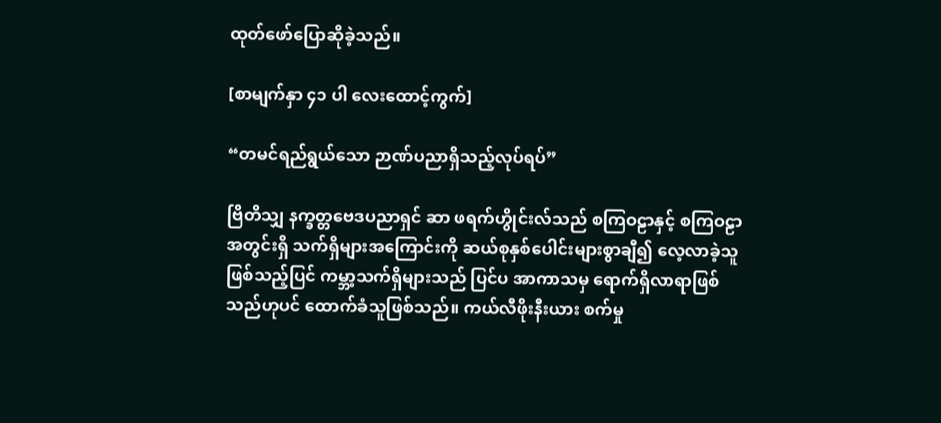ထုတ်ဖော်ပြောဆိုခဲ့သည်။

[စာမျက်နှာ ၄၁ ပါ လေးထောင့်ကွက်]

“တမင်ရည်ရွယ်သော ဉာဏ်ပညာရှိသည့်လုပ်ရပ်”

ဗြိတိသျှ နက္ခတ္တဗေဒပညာရှင် ဆာ ဖရက်ဟွိုင်းလ်သည် စကြဝဠာနှင့် စကြဝဠာအတွင်းရှိ သက်ရှိများအကြောင်းကို ဆယ်စုနှစ်ပေါင်းများစွာချီ၍ လေ့လာခဲ့သူဖြစ်သည့်ပြင် ကမ္ဘာ့သက်ရှိများသည် ပြင်ပ အာကာသမှ ရောက်ရှိလာရာဖြစ်သည်ဟုပင် ထောက်ခံသူဖြစ်သည်။ ကယ်လီဖိုးနီးယား စက်မှု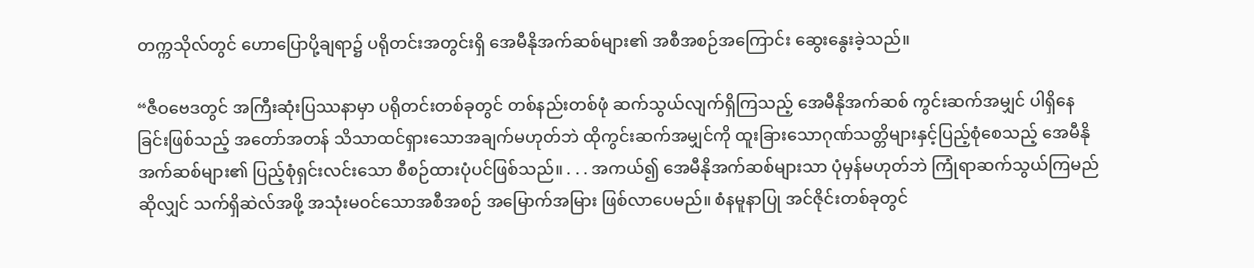တက္ကသိုလ်တွင် ဟောပြောပို့ချရာ၌ ပရိုတင်းအတွင်းရှိ အေမီနိုအက်ဆစ်များ၏ အစီအစဉ်အကြောင်း ဆွေးနွေးခဲ့သည်။

“ဇီဝဗေဒတွင် အကြီးဆုံးပြဿနာမှာ ပရိုတင်းတစ်ခုတွင် တစ်နည်းတစ်ဖုံ ဆက်သွယ်လျက်ရှိကြသည့် အေမီနိုအက်ဆစ် ကွင်းဆက်အမျှင် ပါရှိနေခြင်းဖြစ်သည့် အတော်အတန် သိသာထင်ရှားသောအချက်မဟုတ်ဘဲ ထိုကွင်းဆက်အမျှင်ကို ထူးခြားသောဂုဏ်သတ္တိများနှင့်ပြည့်စုံစေသည့် အေမီနိုအက်ဆစ်များ၏ ပြည့်စုံရှင်းလင်းသော စီစဉ်ထားပုံပင်ဖြစ်သည်။ . . . အကယ်၍ အေမီနိုအက်ဆစ်များသာ ပုံမှန်မဟုတ်ဘဲ ကြုံရာဆက်သွယ်ကြမည်ဆိုလျှင် သက်ရှိဆဲလ်အဖို့ အသုံးမဝင်သောအစီအစဉ် အမြောက်အမြား ဖြစ်လာပေမည်။ စံနမူနာပြု အင်ဇိုင်းတစ်ခုတွင်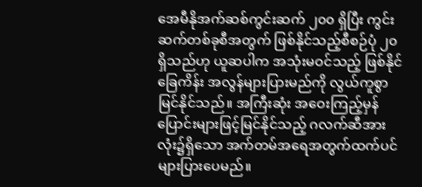အေမီနိုအက်ဆစ်ကွင်းဆက် ၂၀၀ ရှိပြီး ကွင်းဆက်တစ်ခုစီအတွက် ဖြစ်နိုင်သည့်စီစဉ်ပုံ ၂၀ ရှိသည်ဟု ယူဆပါက အသုံးမဝင်သည့် ဖြစ်နိုင်ခြေကိန်း အလွန်များပြားမည်ကို လွယ်ကူစွာမြင်နိုင်သည်။ အကြီးဆုံး အဝေးကြည့်မှန်ပြောင်းများဖြင့်မြင်နိုင်သည့် ဂလက်ဆီအားလုံး၌ရှိသော အက်တမ်အရေအတွက်ထက်ပင် များပြားပေမည်။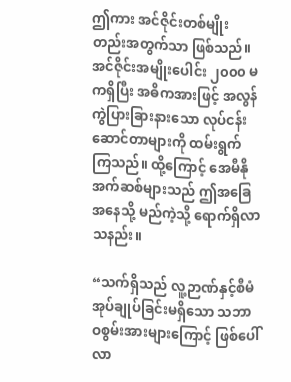ဤကား အင်ဇိုင်းတစ်မျိုးတည်းအတွက်သာ ဖြစ်သည်။ အင်ဇိုင်းအမျိုးပေါင်း ၂၀၀၀ မကရှိပြီး အဓိကအားဖြင့် အလွန်ကွဲပြားခြားနားသော လုပ်ငန်းဆောင်တာများကို ထမ်းရွက်ကြသည်။ ထို့ကြောင့် အေမီနိုအက်ဆစ်များသည် ဤအခြေအနေသို့ မည်ကဲ့သို့ ရောက်ရှိလာသနည်း။

“သက်ရှိသည် လူ့ဉာဏ်နှင့်စီမံအုပ်ချုပ်ခြင်းမရှိသော သဘာဝစွမ်းအားများကြောင့် ဖြစ်ပေါ်လာ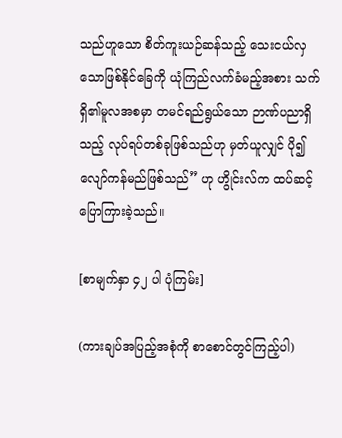သည်ဟူသော စိတ်ကူးယဉ်ဆန်သည့် သေးငယ်လှသောဖြစ်နိုင်ခြေကို ယုံကြည်လက်ခံမည့်အစား သက်ရှိ၏မူလအစမှာ တမင်ရည်ရွယ်သော ဉာဏ်ပညာရှိသည့် လုပ်ရပ်တစ်ခုဖြစ်သည်ဟု မှတ်ယူလျှင် ပို၍လျော်ကန်မည်ဖြစ်သည်” ဟု ဟွိုင်းလ်က ထပ်ဆင့်ပြောကြားခဲ့သည်။

[စာမျက်နှာ ၄၂ ပါ ပုံကြမ်း]

(ကားချပ်အပြည့်အစုံကို စာစောင်တွင်ကြည့်ပါ)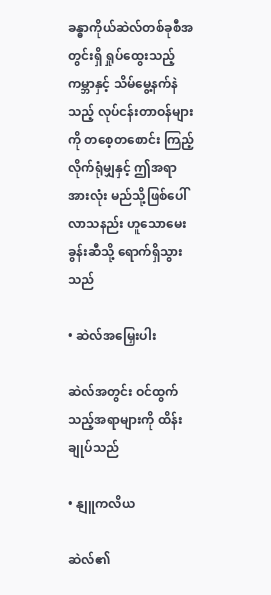ခန္ဓာကိုယ်ဆဲလ်တစ်ခုစီအတွင်းရှိ ရှုပ်ထွေးသည့်ကမ္ဘာနှင့် သိမ်မွေ့နက်နဲသည့် လုပ်ငန်းတာဝန်များကို တစေ့တစောင်း ကြည့်လိုက်ရုံမျှနှင့် ဤအရာအားလုံး မည်သို့ဖြစ်ပေါ်လာသနည်း ဟူသောမေးခွန်းဆီသို့ ရောက်ရှိသွားသည်

• ဆဲလ်အမြှေးပါး

ဆဲလ်အတွင်း ဝင်ထွက်သည့်အရာများကို ထိန်းချုပ်သည်

• နျူကလိယ

ဆဲလ်၏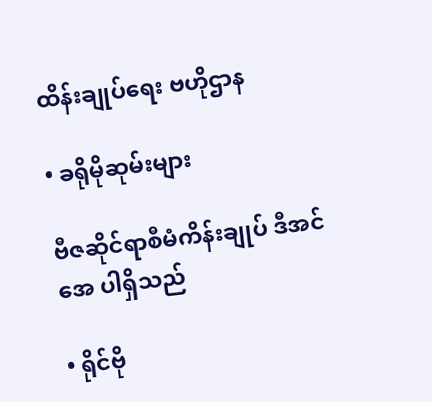ထိန်းချုပ်ရေး ဗဟိုဌာန

• ခရိုမိုဆုမ်းများ

ဗီဇဆိုင်ရာစီမံကိန်းချုပ် ဒီအင်အေ ပါရှိသည်

• ရိုင်ဗို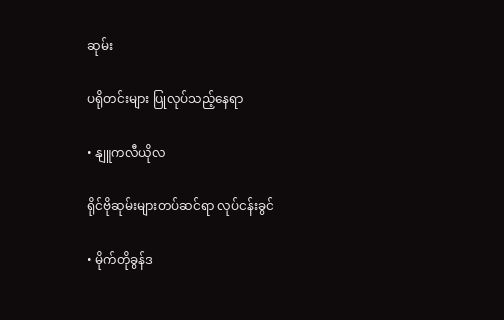ဆုမ်း

ပရိုတင်းများ ပြုလုပ်သည့်နေရာ

• နျူကလီယိုလ

ရိုင်ဗိုဆုမ်းများတပ်ဆင်ရာ လုပ်ငန်းခွင်

• မိုက်တိုခွန်ဒ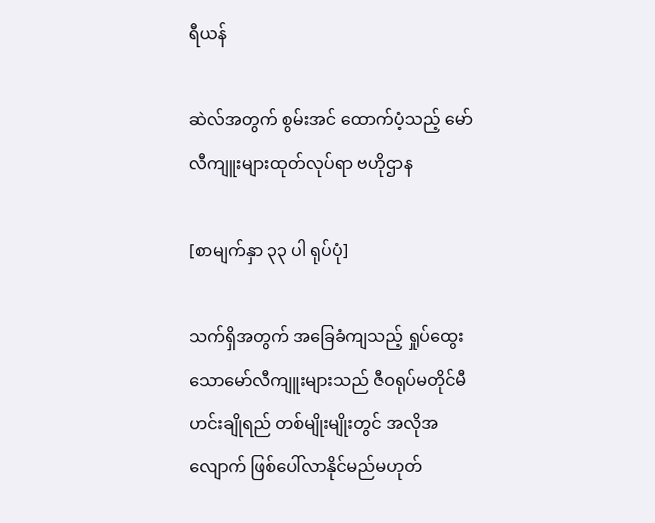ရီယန်

ဆဲလ်အတွက် စွမ်းအင် ထောက်ပံ့သည့် မော်လီကျူးများထုတ်လုပ်ရာ ဗဟိုဌာန

[စာမျက်နှာ ၃၃ ပါ ရုပ်ပုံ]

သက်ရှိအတွက် အခြေခံကျသည့် ရှုပ်ထွေးသောမော်လီကျူးများသည် ဇီဝရုပ်မတိုင်မီ ဟင်းချိုရည် တစ်မျိုးမျိုးတွင် အလိုအလျောက် ဖြစ်ပေါ်လာနိုင်မည်မဟုတ်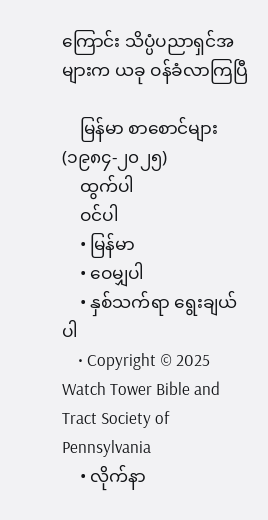ကြောင်း သိပ္ပံပညာရှင်အများက ယခု ဝန်ခံလာကြပြီ

    မြန်မာ စာစောင်များ (၁၉၈၄-၂၀၂၅)
    ထွက်ပါ
    ဝင်ပါ
    • မြန်မာ
    • ဝေမျှပါ
    • နှစ်သက်ရာ ရွေးချယ်ပါ
    • Copyright © 2025 Watch Tower Bible and Tract Society of Pennsylvania
    • လိုက်နာ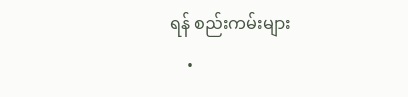ရန် စည်းကမ်းများ
    •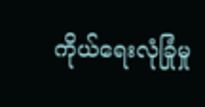ကိုယ်ရေးလုံခြုံမှု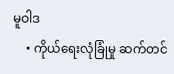မူဝါဒ
    • ကိုယ်ရေးလုံခြုံမှု ဆက်တင်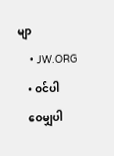မျာ
    • JW.ORG
    • ဝင်ပါ
    ဝေမျှပါ